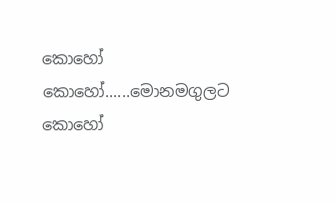කොහෝ කොහෝ......මොනමගුලට කොහෝ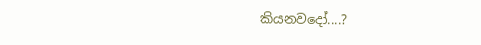කියනවදෝ....?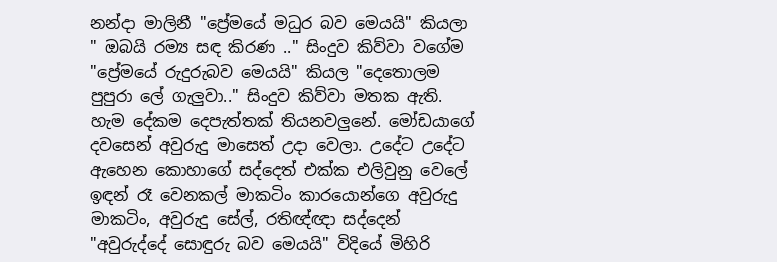නන්දා මාලිනී "ප්‍රේමයේ මධුර බව මෙයයි" කියලා " ඔබයි රම්‍ය සඳ කිරණ .." සිංදුව කිව්වා වගේම "ප්‍රේමයේ රුදුරුබව මෙයයි" කියල "දෙතොලම පුපුරා ලේ ගැලුවා.." සිංදුව කිව්වා මතක ඇති. හැම දේකම දෙපැත්තක් තියනවලුනේ. මෝඩයාගේ දවසෙන් අවුරුදු මාසෙත් උදා වෙලා. උදේට උදේට ඇහෙන කොහාගේ සද්දෙත් එක්ක එලිවුනු වෙලේ ඉඳන් රෑ වෙනකල් මාකටිං කාරයොන්ගෙ අවුරුදු මාකටිං, අවුරුදු සේල්, රතිඥ්ඥා සද්දෙන් "අවුරුද්දේ සොඳුරු බව මෙයයි" විදියේ මිහිරි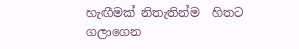හැඟීමක් නිතැතින්ම  හිතට ගලාගෙන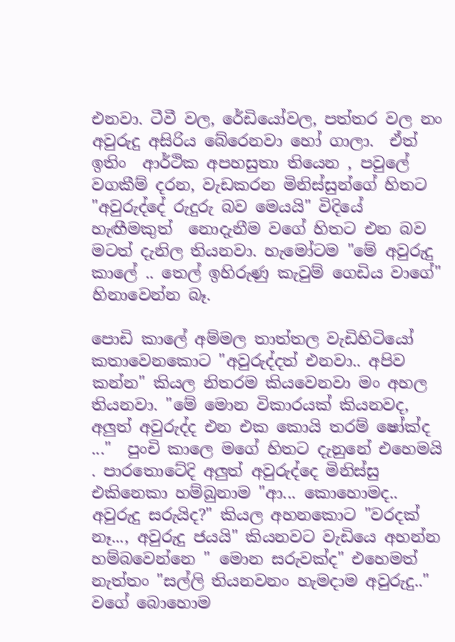එනවා. ටීවී වල, රේඩියෝවල, පත්තර වල නං අවුරුදු අසිරිය බේරෙනවා හෝ ගාලා.  ඒත් ඉතිං  ආර්ථික අපහසුතා තියෙන , පවුලේ වගකීම් දරන, වැඩකරන මිනිස්සුන්ගේ හිතට "අවුරුද්දේ රුදුරු බව මෙයයි" විදියේ හැඟීමකුත්  නොදැනීම වගේ හිතට එන බව මටත් දැනිල තියනවා. හැමෝටම "මේ අවුරුදු කාලේ .. තෙල් ඉහිරුණු කැවුම් ගෙඩිය වාගේ" හිනාවෙන්න බෑ.

පොඩි කාලේ අම්මල තාත්තල වැඩිහිටියෝ කතාවෙනකොට "අවුරුද්දත් එනවා.. අපිව කන්න" කියල නිතරම කියවෙනවා මං අහල තියනවා. "මේ මොන විකාරයක් කියනවද, අලුත් අවුරුද්ද එන එක කොයි තරම් ෂෝක්ද ..."  පුංචි කාලෙ මගේ හිතට දැනුනේ එහෙමයි . පාරතොටේදි අලුත් අවුරුද්දෙ මිනිස්සු එකිනෙකා හම්බුනාම "ආ... කොහොමද.. අවුරුදු සරුයිද?" කියල අහනකොට "වරදක් නෑ..., අවුරුදු ජයයි" කියනවට වැඩියෙ අහන්න හම්බවෙන්නෙ " මොන සරුවක්ද" එහෙමත් නැත්තං "සල්ලි තියනවනං හැමදාම අවුරුදු.." වගේ බොහොම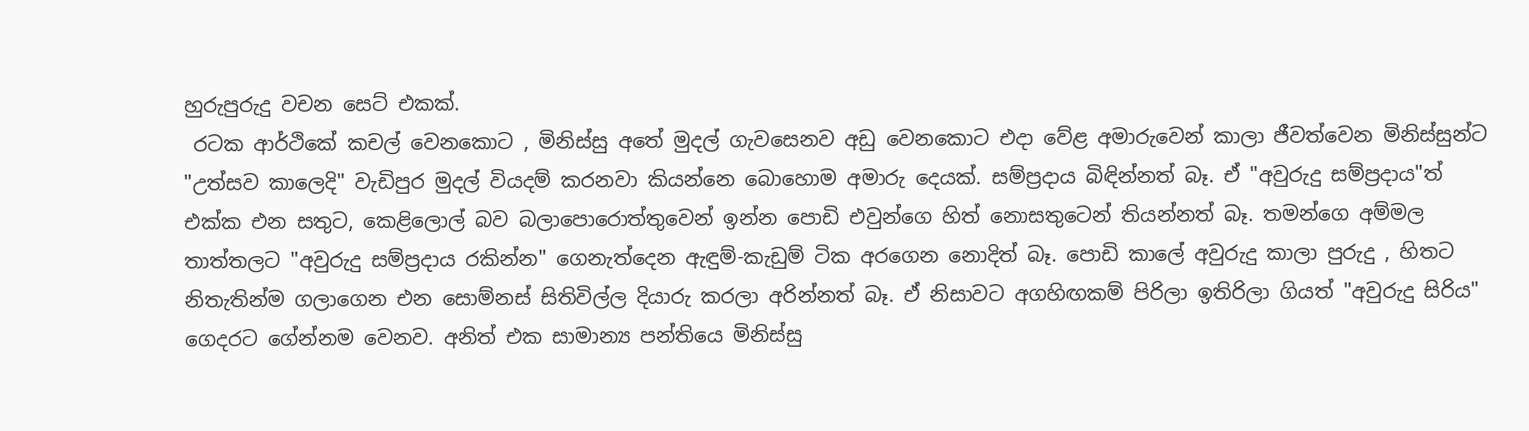හුරුපුරුදු වචන සෙට් එකක්.
 රටක ආර්ථිකේ කචල් වෙනකොට , මිනිස්සු අතේ මුදල් ගැවසෙනව අඩු වෙනකොට එදා වේළ අමාරුවෙන් කාලා ජීවත්වෙන මිනිස්සුන්ට "උත්සව කාලෙදි" වැඩිපුර මුදල් වියදම් කරනවා කියන්නෙ බොහොම අමාරු දෙයක්. සම්ප්‍රදාය බිඳින්නත් බෑ. ඒ "අවුරුදු සම්ප්‍රදාය"ත් එක්ක එන සතුට, කෙළිලොල් බව බලාපොරොත්තුවෙන් ඉන්න පොඩි එවුන්ගෙ හිත් නොසතුටෙන් තියන්නත් බෑ. තමන්ගෙ අම්මල තාත්තලට "අවුරුදු සම්ප්‍රදාය රකින්න" ගෙනැත්දෙන ඇඳුම්-කැඩුම් ටික අරගෙන නොදිත් බෑ. පොඩි කාලේ අවුරුදු කාලා පුරුදු , හිතට නිතැතින්ම ගලාගෙන එන සොම්නස් සිතිවිල්ල දියාරු කරලා අරින්නත් බෑ. ඒ නිසාවට අගහිඟකම් පිරිලා ඉතිරිලා ගියත් "අවුරුදු සිරිය" ගෙදරට ගේන්නම වෙනව. අනිත් එක සාමාන්‍ය පන්තියෙ මිනිස්සු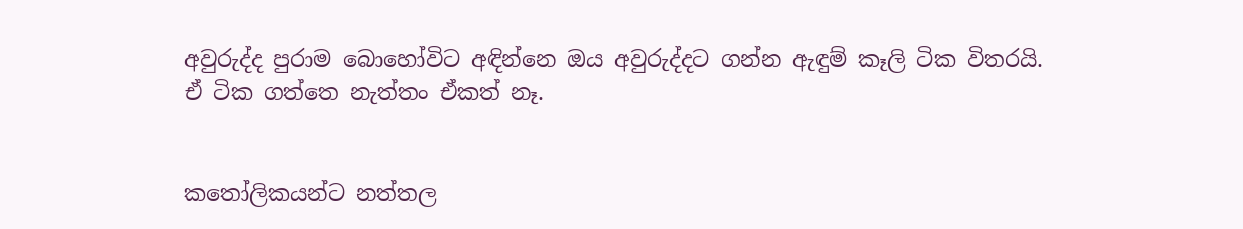අවුරුද්ද පුරාම බොහෝවිට අඳින්නෙ ඔය අවුරුද්දට ගන්න ඇඳුම් කෑලි ටික විතරයි. ඒ ටික ගත්තෙ නැත්තං ඒකත් නෑ.


කතෝලිකයන්ට නත්තල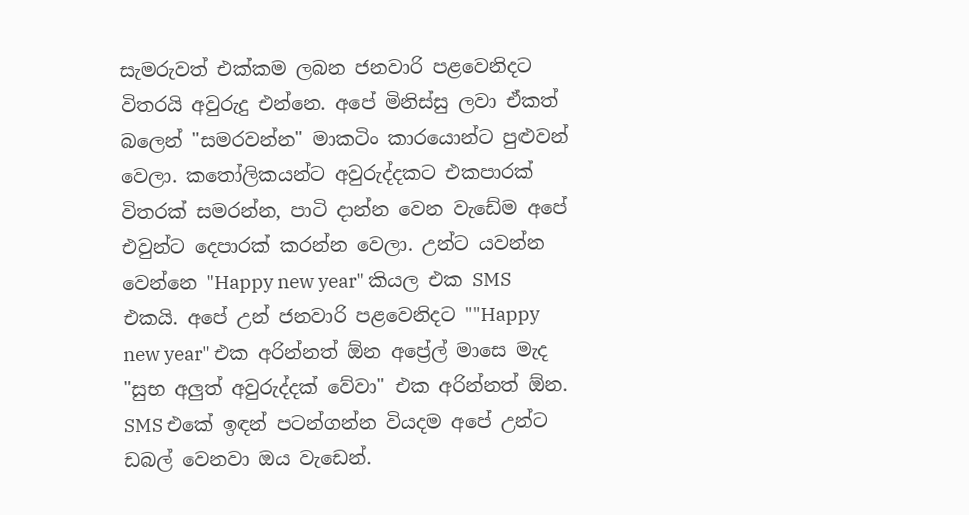සැමරුවත් එක්කම ලබන ජනවාරි පළවෙනිදට විතරයි අවුරුදු එන්නෙ. අපේ මිනිස්සු ලවා ඒකත් බලෙන් "සමරවන්න" මාකටිං කාරයොන්ට පුළුවන් වෙලා. කතෝලිකයන්ට අවුරුද්දකට එකපාරක් විතරක් සමරන්න, පාටි දාන්න වෙන වැඩේම අපේ එවුන්ට දෙපාරක් කරන්න වෙලා. උන්ට යවන්න වෙන්නෙ "Happy new year" කියල එක SMS එකයි. අපේ උන් ජනවාරි පළවෙනිදට ""Happy new year" එක අරින්නත් ඕන අප්‍රේල් මාසෙ මැද "සුභ අලුත් අවුරුද්දක් වේවා" එක අරින්නත් ඕන. SMS එකේ ඉඳන් පටන්ගන්න වියදම අපේ උන්ට ඩබල් වෙනවා ඔය වැඩෙන්.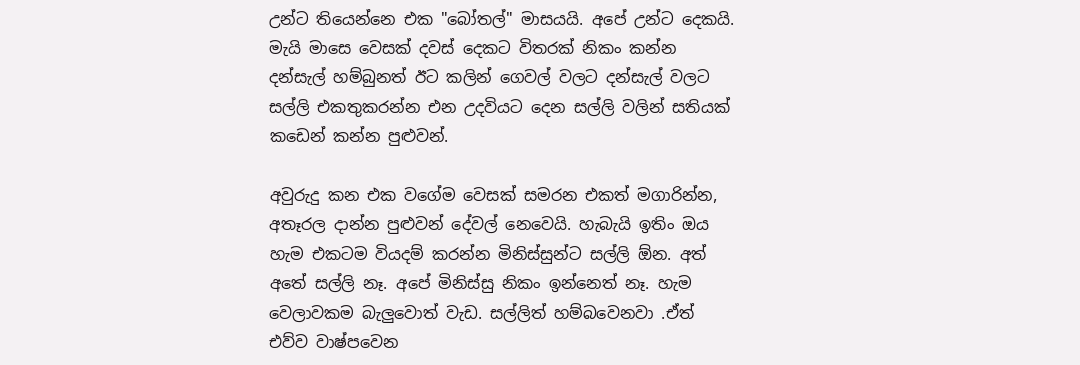උන්ට තියෙන්නෙ එක "බෝතල්" මාසයයි. අපේ උන්ට දෙකයි.  මැයි මාසෙ වෙසක් දවස් දෙකට විතරක් නිකං කන්න දන්සැල් හම්බුනත් ඊට කලින් ගෙවල් වලට දන්සැල් වලට සල්ලි එකතුකරන්න එන උදවියට දෙන සල්ලි වලින් සතියක් කඩෙන් කන්න පුළුවන්.

අවුරුදු කන එක වගේම වෙසක් සමරන එකත් මගාරින්න, අතෑරල දාන්න පුළුවන් දේවල් නෙවෙයි. හැබැයි ඉතිං ඔය හැම එකටම වියදම් කරන්න මිනිස්සුන්ට සල්ලි ඕන. අත් අතේ සල්ලි නෑ. අපේ මිනිස්සු නිකං ඉන්නෙත් නෑ. හැම වෙලාවකම බැලුවොත් වැඩ. සල්ලිත් හම්බවෙනවා .ඒත් එව්ව වාෂ්පවෙන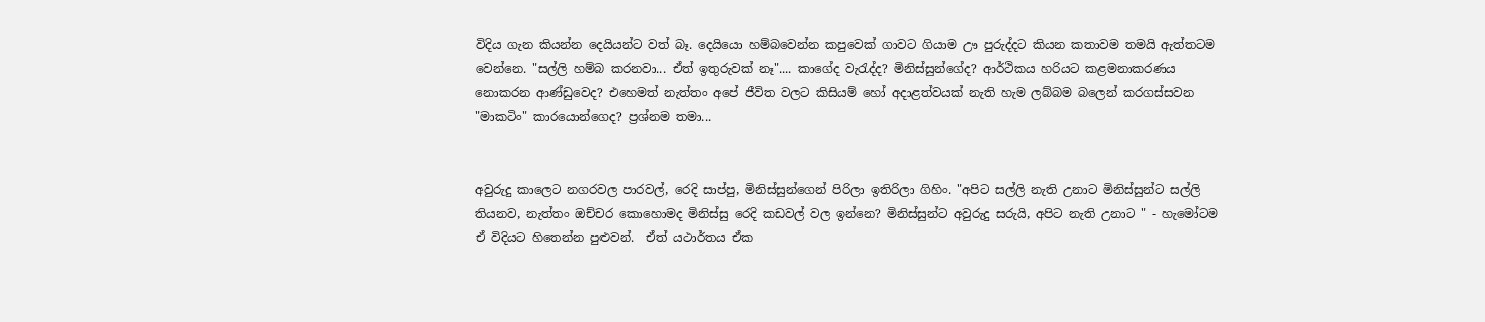විදිය ගැන කියන්න දෙයියන්ට වත් බෑ. දෙයියො හම්බවෙන්න කපුවෙක් ගාවට ගියාම ඌ පුරුද්දට කියන කතාවම තමයි ඇත්තටම වෙන්නෙ. "සල්ලි හම්බ කරනවා... ඒත් ඉතුරුවක් නෑ".... කාගේද වැරැද්ද? මිනිස්සුන්ගේද? ආර්ථිකය හරියට කළමනාකරණය නොකරන ආණ්ඩුවෙද? එහෙමත් නැත්තං අපේ ජීවිත වලට කිසියම් හෝ අදාළත්වයක් නැති හැම ලබ්බම බලෙන් කරගස්සවන "මාකටිං" කාරයොන්ගෙද? ප්‍රශ්නම තමා...


අවුරුදු කාලෙට නගරවල පාරවල්, රෙදි සාප්පු, මිනිස්සුන්ගෙන් පිරිලා ඉතිරිලා ගිහිං. "අපිට සල්ලි නැති උනාට මිනිස්සුන්ට සල්ලි තියනව, නැත්තං ඔච්චර කොහොමද මිනිස්සු රෙදි කඩවල් වල ඉන්නෙ? මිනිස්සුන්ට අවුරුදු සරුයි, අපිට නැති උනාට " - හැමෝටම ඒ විදියට හිතෙන්න පුළුවන්.  ඒත් යථාර්තය ඒක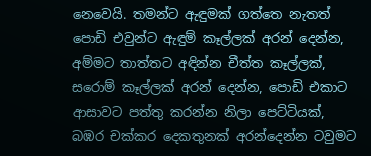නෙවෙයි. තමන්ට ඇඳුමක් ගත්තෙ නැතත් පොඩි එවුන්ට ඇඳුම් කෑල්ලක් අරන් දෙන්න, අම්මට තාත්තට අඳින්න චීත්ත කෑල්ලක්, සරොම් කෑල්ලක් අරන් දෙන්න, පොඩි එකාට ආසාවට පත්තු කරන්න නිලා පෙට්ටියක්, බඹර චක්කර දෙකතුනක් අරන්දෙන්න ටවුමට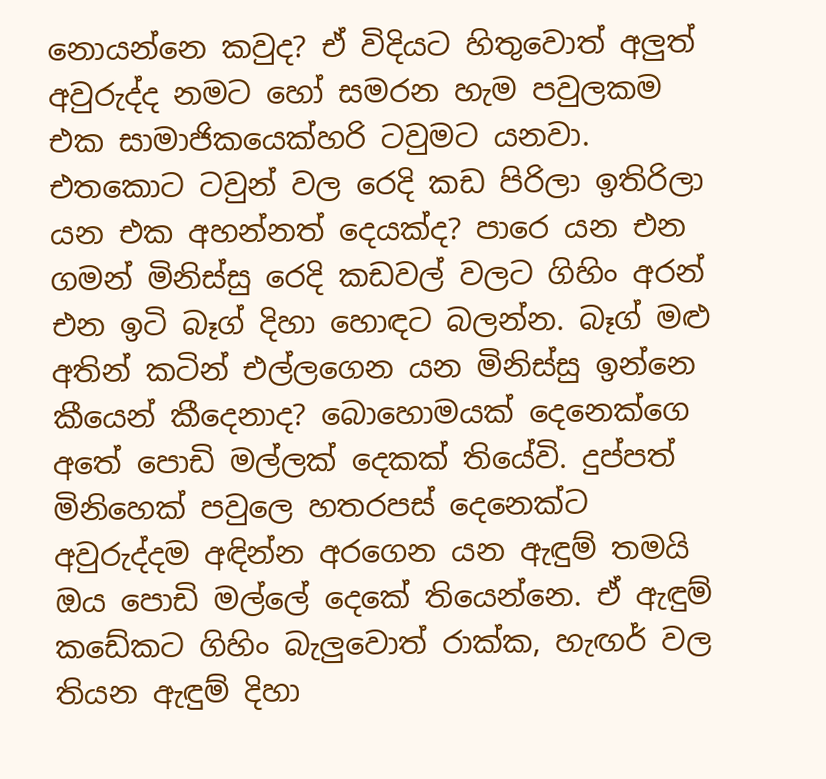නොයන්නෙ කවුද? ඒ විදියට හිතුවොත් අලුත් අවුරුද්ද නමට හෝ සමරන හැම පවුලකම එක සාමාජිකයෙක්හරි ටවුමට යනවා. එතකොට ටවුන් වල රෙදි කඩ පිරිලා ඉතිරිලා යන එක අහන්නත් දෙයක්ද? පාරෙ යන එන ගමන් මිනිස්සු රෙදි කඩවල් වලට ගිහිං අරන් එන ඉටි බෑග් දිහා හොඳට බලන්න. බෑග් මළු අතින් කටින් එල්ලගෙන යන මිනිස්සු ඉන්නෙ කීයෙන් කීදෙනාද? බොහොමයක් දෙනෙක්ගෙ අතේ පොඩි මල්ලක් දෙකක් තියේවි. දුප්පත් මිනිහෙක් පවුලෙ හතරපස් දෙනෙක්ට අවුරුද්දම අඳින්න අරගෙන යන ඇඳුම් තමයි  ඔය පොඩි මල්ලේ දෙකේ තියෙන්නෙ. ඒ ඇඳුම් කඩේකට ගිහිං බැලුවොත් රාක්ක, හැඟර් වල තියන ඇඳුම් දිහා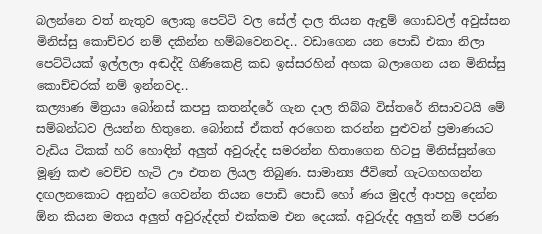බලන්නෙ වත් නැතුව ලොකු පෙට්ටි වල සේල් දාල තියන ඇඳුම් ගොඩවල් අවුස්සන මිනිස්සු කොච්චර නම් දකින්න හම්බවෙනවද.. වඩාගෙන යන පොඩි එකා නිලා පෙට්ටියක් ඉල්ලලා අඬද්දි ගිණිකෙළි කඩ ඉස්සරහින් අහක බලාගෙන යන මිනිස්සු කොච්චරක් නම් ඉන්නවද..
කල්‍යාණ මිත්‍රයා බෝනස් කපපු කතන්දරේ ගැන දාල තිබ්බ විස්තරේ නිසාවටයි මේ සම්බන්ධව ලියන්න හිතුනෙ. බෝනස් ඒකත් අරගෙන කරන්න පුළුවන් ප්‍රමාණයට වැඩිය ටිකක් හරි හොඳින් අලුත් අවුරුද්ද සමරන්න හිතාගෙන හිටපු මිනිස්සුන්ගෙ මූණු කළු වෙච්ච හැටි ඌ එතන ලියල තිබුණ. සාමාන්‍ය ජීවිතේ ගැටගහගන්න දඟලනකොට අනුන්ට ගෙවන්න තියන පොඩි පොඩි හෝ ණය මුදල් ආපහු දෙන්න ඕන කියන මතය අලුත් අවුරුද්දත් එක්කම එන දෙයක්. අවුරුද්ද අලුත් නම් පරණ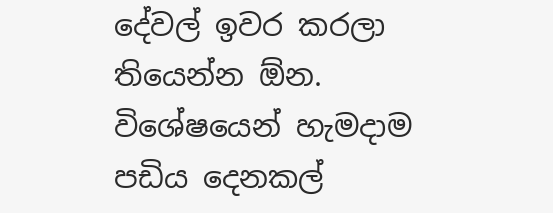දේවල් ඉවර කරලා තියෙන්න ඕන. විශේෂයෙන් හැමදාම පඩිය දෙනකල්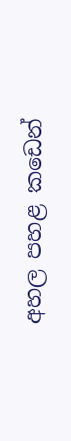අහල පහළ කඩෙන්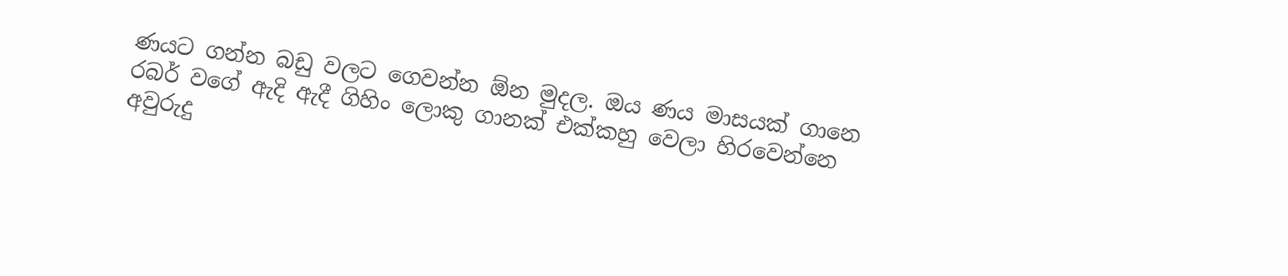ණයට ගන්න බඩු වලට ගෙවන්න ඕන මුදල. ඔය ණය මාසයක් ගානෙ රබර් වගේ ඇදි ඇදී ගිහිං ලොකු ගානක් එක්කහු වෙලා හිරවෙන්නෙ අවුරුදු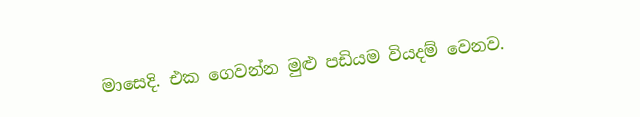මාසෙදි. එක ගෙවන්න මුළු පඩියම වියදම් වෙනව.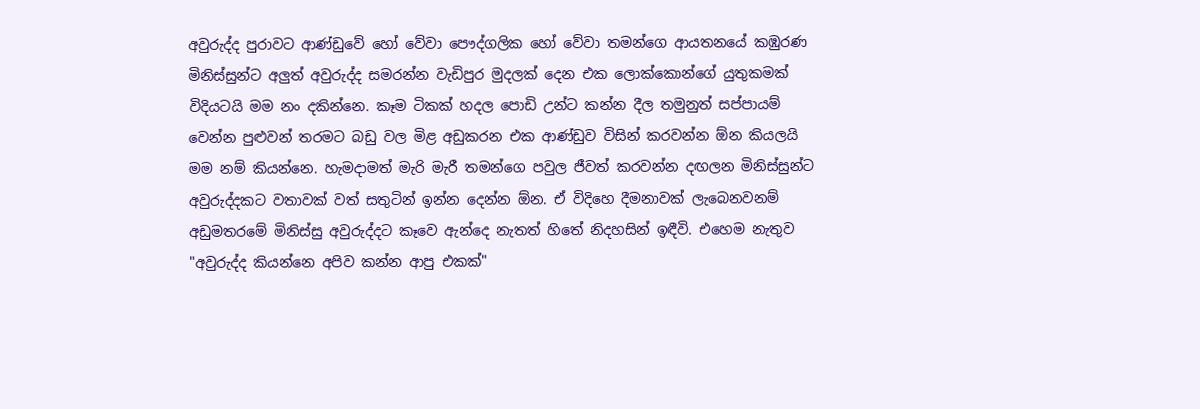අවුරුද්ද පුරාවට ආණ්ඩුවේ හෝ වේවා පෞද්ගලික හෝ වේවා තමන්ගෙ ආයතනයේ කඹුරණ මිනිස්සුන්ට අලුත් අවුරුද්ද සමරන්න වැඩිපුර මුදලක් දෙන එක ලොක්කොන්ගේ යුතුකමක් විදියටයි මම නං දකින්නෙ. කෑම ටිකක් හදල පොඩි උන්ට කන්න දීල තමුනුත් සප්පායම් වෙන්න පුළුවන් තරමට බඩු වල මිළ අඩුකරන එක ආණ්ඩුව විසින් කරවන්න ඕන කියලයි මම නම් කියන්නෙ. හැමදාමත් මැරි මැරී තමන්ගෙ පවුල ජීවත් කරවන්න දඟලන මිනිස්සුන්ට අවුරුද්දකට වතාවක් වත් සතුටින් ඉන්න දෙන්න ඕන. ඒ විදිහෙ දීමනාවක් ලැබෙනවනම් අඩුමතරමේ මිනිස්සු අවුරුද්දට කෑවෙ ඇන්දෙ නැතත් හිතේ නිදහසින් ඉඳීවි. එහෙම නැතුව  "අවුරුද්ද කියන්නෙ අපිව කන්න ආපු එකක්"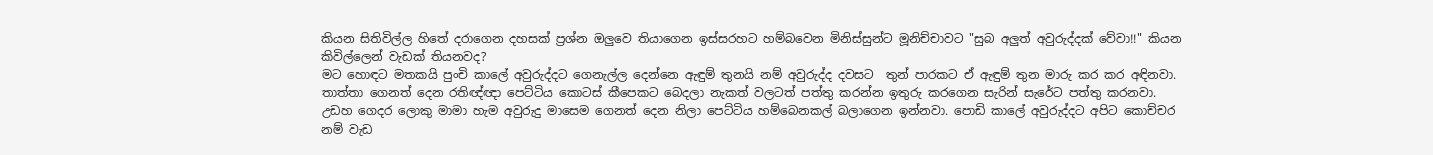කියන සිතිවිල්ල හිතේ දරාගෙන දහසක් ප්‍රශ්න ඔලුවෙ තියාගෙන ඉස්සරහට හම්බවෙන මිනිස්සුන්ට මූනිච්චාවට "සුබ අලුත් අවුරුද්දක් වේවා!!" කියන කිවිල්ලෙන් වැඩක් තියනවද?
මට හොඳට මතකයි පුංචි කාලේ අවුරුද්දට ගෙනැල්ල දෙන්නෙ ඇඳුම් තුනයි නම් අවුරුද්ද දවසට  තුන් පාරකට ඒ ඇඳුම් තුන මාරු කර කර අඳිනවා. තාත්තා ගෙනත් දෙන රතිඥ්ඥා පෙට්ටිය කොටස් කීපෙකට බෙදලා නැකත් වලටත් පත්තු කරන්න ඉතුරු කරගෙන සැරින් සැරේට පත්තු කරනවා. උඩහ ගෙදර ලොකු මාමා හැම අවුරුදු මාසෙම ගෙනත් දෙන නිලා පෙට්ටිය හම්බෙනකල් බලාගෙන ඉන්නවා. පොඩි කාලේ අවුරුද්දට අපිට කොච්චර නම් වැඩ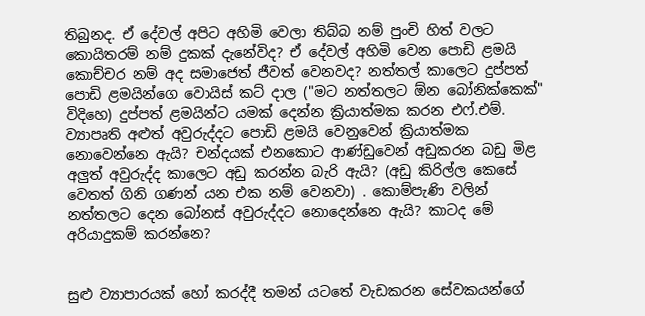තිබුනද. ඒ දේවල් අපිට අහිමි වෙලා තිබ්බ නම් පුංචි හිත් වලට කොයිතරම් නම් දුකක් දැනේවිද? ඒ දේවල් අහිමි වෙන පොඩි ළමයි කොච්චර නම් අද සමාජෙත් ජීවත් වෙනවද? නත්තල් කාලෙට දුප්පත් පොඩි ළමයින්ගෙ වොයිස් කට් දාල ("මට නත්තලට ඕන බෝනික්කෙක්" විදිහෙ) දුප්පත් ළමයින්ට යමක් දෙන්න ක්‍රියාත්මක කරන එෆ්.එම්. ව්‍යාපෘති අළුත් අවුරුද්දට පොඩි ළමයි වෙනුවෙන් ක්‍රියාත්මක නොවෙන්නෙ ඇයි? චන්දයක් එනකොට ආණ්ඩුවෙන් අඩුකරන බඩු මිළ අලුත් අවුරුද්ද කාලෙට අඩු කරන්න බැරි ඇයි? (අඩු කිරිල්ල කෙසේ වෙතත් ගිනි ගණන් යන එක නම් වෙනවා) . කොම්පැණි වලින් නත්තලට දෙන බෝනස් අවුරුද්දට නොදෙන්නෙ ඇයි? කාටද මේ අරියාදුකම් කරන්නෙ?


සුළු ව්‍යාපාරයක් හෝ කරද්දී තමන් යටතේ වැඩකරන සේවකයන්ගේ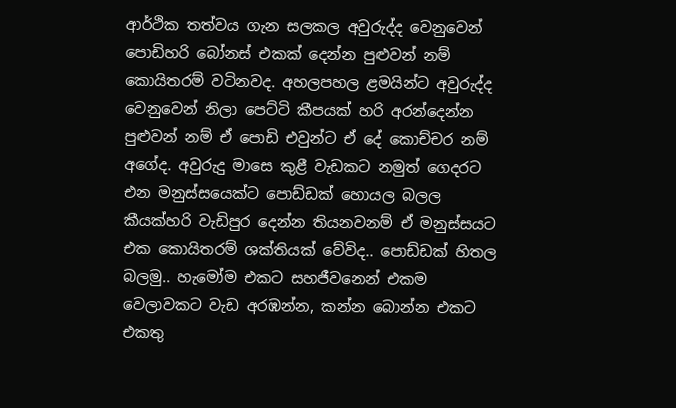ආර්ථික තත්වය ගැන සලකල අවුරුද්ද වෙනුවෙන් පොඩිහරි බෝනස් එකක් දෙන්න පුළුවන් නම් කොයිතරම් වටිනවද. අහලපහල ළමයින්ට අවුරුද්ද වෙනුවෙන් නිලා පෙට්ටි කීපයක් හරි අරන්දෙන්න පුළුවන් නම් ඒ පොඩි එවුන්ට ඒ දේ කොච්චර නම් අගේද. අවුරුදු මාසෙ කුළී වැඩකට නමුත් ගෙදරට එන මනුස්සයෙක්ට පොඩ්ඩක් හොයල බලල කීයක්හරි වැඩිපුර දෙන්න තියනවනම් ඒ මනුස්සයට එක කොයිතරම් ශක්තියක් වේවිද.. පොඩ්ඩක් හිතල බලමු.. හැමෝම එකට සහජීවනෙන් එකම වෙලාවකට වැඩ අරඹන්න, කන්න බොන්න එකට එකතු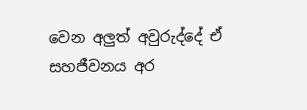වෙන අලුත් අවුරුද්දේ ඒ සහජීවනය අර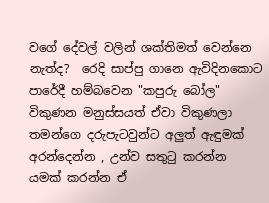වගේ දේවල් වලින් ශක්තිමත් වෙන්නෙ නැත්ද?  රෙදි සාප්පු ගානෙ ඇවිදිනකොට පාරේදී හම්බවෙන "කපුරු බෝල" විකුණන මනුස්සයත් ඒවා විකුණලා තමන්ගෙ දරුපැටවුන්ට අලුත් ඇඳුමක් අරන්දෙන්න , උන්ව සතුටු කරන්න යමක් කරන්න ඒ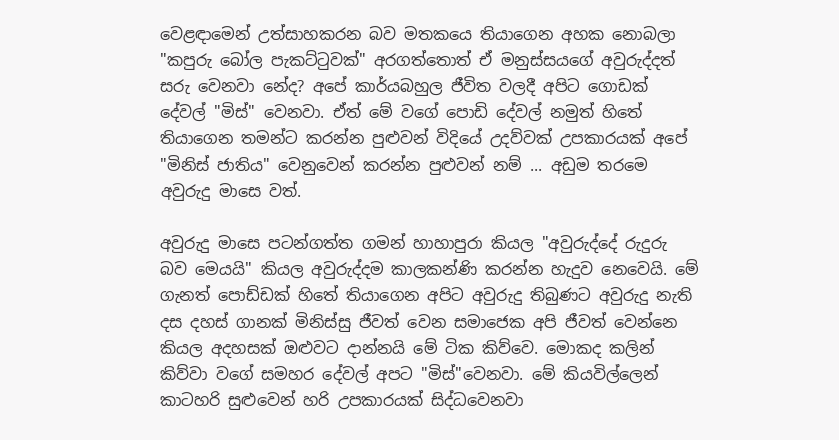වෙළඳාමෙන් උත්සාහකරන බව මතකයෙ තියාගෙන අහක නොබලා "කපුරු බෝල පැකට්ටුවක්" අරගත්තොත් ඒ මනුස්සයගේ අවුරුද්දත් සරු වෙනවා නේද? අපේ කාර්යබහුල ජීවිත වලදී අපිට ගොඩක් දේවල් "මිස්" වෙනවා. ඒත් මේ වගේ පොඩි දේවල් නමුත් හිතේ තියාගෙන තමන්ට කරන්න පුළුවන් විදියේ උදව්වක් උපකාරයක් අපේ "මිනිස් ජාතිය" වෙනුවෙන් කරන්න පුළුවන් නම් ... අඩුම තරමෙ අවුරුදු මාසෙ වත්.

අවුරුදු මාසෙ පටන්ගත්ත ගමන් හාහාපුරා කියල "අවුරුද්දේ රුදුරු බව මෙයයි" කියල අවුරුද්දම කාලකන්ණි කරන්න හැදුව නෙවෙයි. මේ ගැනත් පොඩ්ඩක් හිතේ තියාගෙන අපිට අවුරුදු තිබුණට අවුරුදු නැති දස දහස් ගානක් මිනිස්සු ජීවත් වෙන සමාජෙක අපි ජීවත් වෙන්නෙ කියල අදහසක් ඔළුවට දාන්නයි මේ ටික කිව්වෙ. මොකද කලින් කිව්වා වගේ සමහර දේවල් අපට "මිස්"වෙනවා. මේ කියවිල්ලෙන්  කාටහරි සුළුවෙන් හරි උපකාරයක් සිද්ධවෙනවා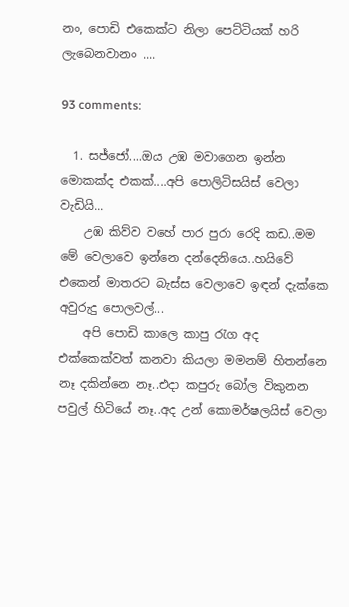නං, පොඩි එකෙක්ට නිලා පෙට්ටියක් හරි ලැබෙනවානං ....

93 comments:

  1. සජ්ජෝ....ඔය උඹ මවාගෙන ඉන්න මොකක්ද එකක්....අපි පොලිටිසයිස් වෙලා වැඩියි...
    උඹ කිව්ව වහේ පාර පුරා රෙදි කඩ..මම මේ වෙලාවෙ ඉන්නෙ දන්දෙනියෙ..හයිවේ එකෙන් මාතරට බැස්ස වෙලාවෙ ඉඳන් දැක්කෙ අවුරුදු පොලවල්...
    අපි පොඩි කාලෙ කාපු රැග අද එක්කෙක්වත් කනවා කියලා මමනම් හිතන්නෙ නෑ දකින්නෙ නෑ..එදා කපුරු බෝල විකුනන පවුල් හිටියේ නෑ..අද උන් කොමර්ෂලයිස් වෙලා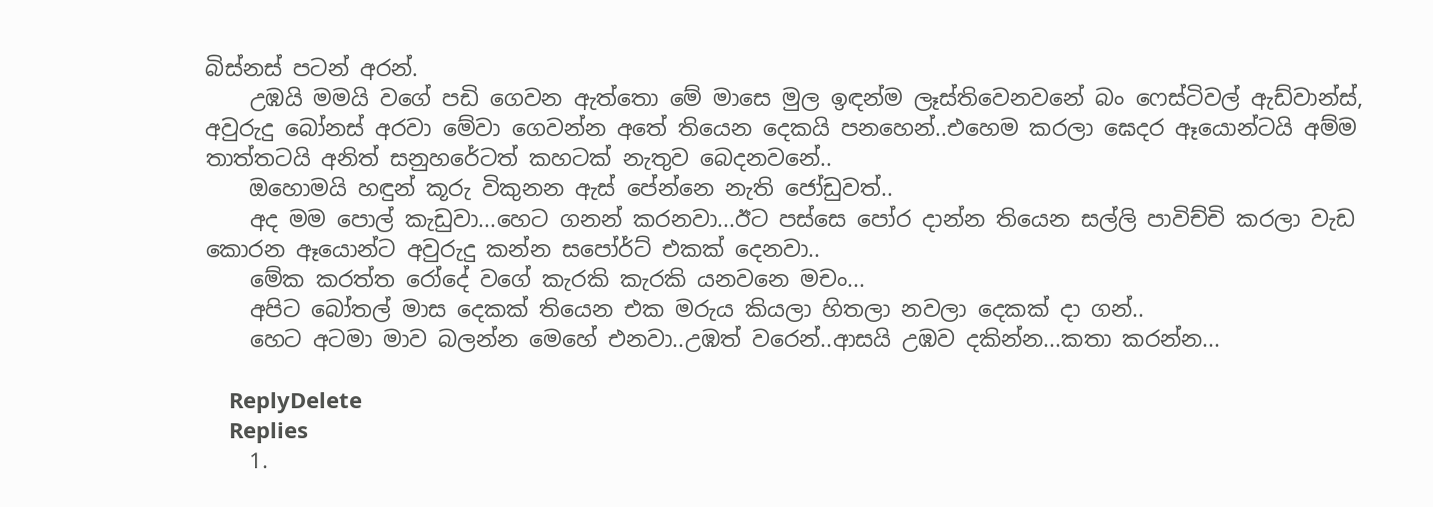බිස්නස් පටන් අරන්.
    උඹයි මමයි වගේ පඩි ගෙවන ඇත්තො මේ මාසෙ මුල ඉඳන්ම ලෑස්තිවෙනවනේ බං ෆෙස්ටිවල් ඇඩ්වාන්ස්, අවුරුදු බෝනස් අරවා මේවා ගෙවන්න අතේ තියෙන දෙකයි පනහෙන්..එහෙම කරලා ඝෙදර ඈයොන්ටයි අම්ම තාත්තටයි අනිත් සනුහරේටත් කහටක් නැතුව බෙදනවනේ..
    ඔහොමයි හඳුන් කූරු විකුනන ඇස් පේන්නෙ නැති ජෝඩුවත්..
    අද මම පොල් කැඩුවා...හෙට ගනන් කරනවා...ඊට පස්සෙ පෝර දාන්න තියෙන සල්ලි පාවිච්චි කරලා වැඩ කොරන ඈයොන්ට අවුරුදු කන්න සපෝර්ට් එකක් දෙනවා..
    මේක කරත්ත රෝදේ වගේ කැරකි කැරකි යනවනෙ මචං...
    අපිට බෝතල් මාස දෙකක් තියෙන එක මරුය කියලා හිතලා නවලා දෙකක් දා ගන්..
    හෙට අටමා මාව බලන්න මෙහේ එනවා..උඹත් වරෙන්..ආසයි උඹව දකින්න...කතා කරන්න...

    ReplyDelete
    Replies
    1.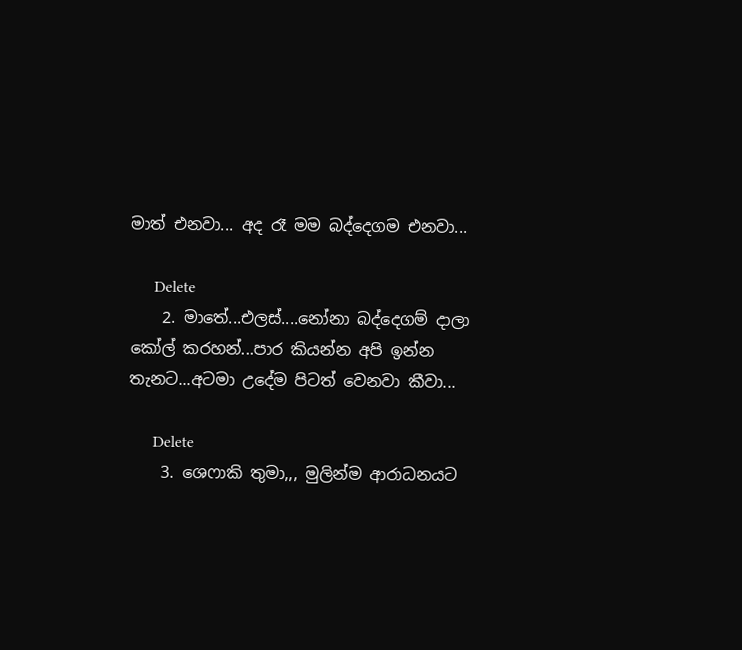මාත් එනවා... අද රෑ මම බද්දෙගම එනවා...

      Delete
    2. මාතේ...එලස්....නෝනා බද්දෙගම් දාලා කෝල් කරහන්...පාර කියන්න අපි ඉන්න තැනට...අටමා උදේම පිටත් වෙනවා කීවා...

      Delete
    3. ශෙෆාකි තුමා,,, මුලින්ම ආරාධනයට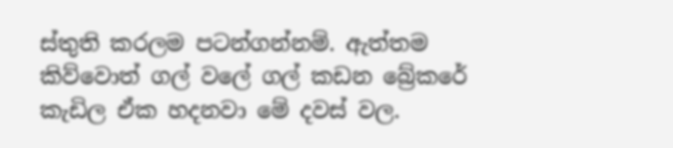ස්තුති කරලම පටන්ගන්නම්. ඇත්තම කිව්වොත් ගල් වලේ ගල් කඩන බ්‍රේකරේ කැඩිල ඒක හදනවා මේ දවස් වල.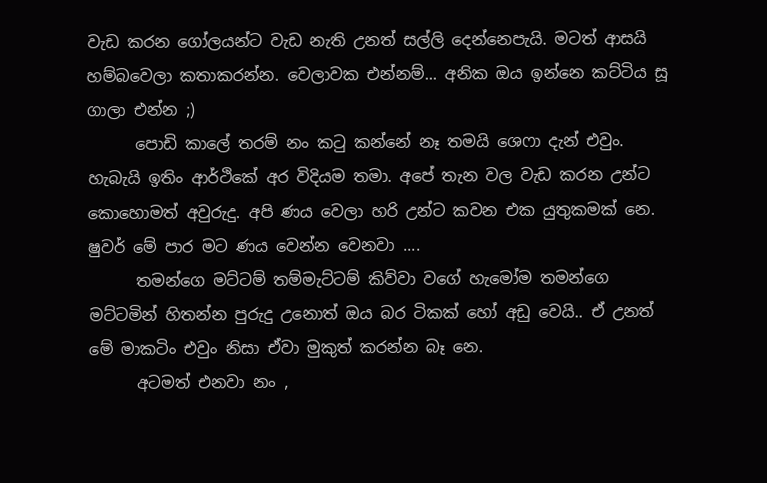වැඩ කරන ගෝලයන්ට වැඩ නැති උනත් සල්ලි දෙන්නෙපැයි. මටත් ආසයි හම්බවෙලා කතාකරන්න. වෙලාවක එන්නම්... අනික ඔය ඉන්නෙ කට්ටිය සූ ගාලා එන්න ;)
      පොඩි කාලේ තරම් නං කටු කන්නේ නෑ තමයි ශෙෆා දැන් එවුං. හැබැයි ඉතිං ආර්ථිකේ අර විදියම තමා. අපේ තැන වල වැඩ කරන උන්ට කොහොමත් අවුරුදු. අපි ණය වෙලා හරි උන්ට කවන එක යුතුකමක් නෙ. ෂුවර් මේ පාර මට ණය වෙන්න වෙනවා ....
      තමන්ගෙ මට්ටම් තම්මැට්ටම් කිව්වා වගේ හැමෝම තමන්ගෙ මට්ටමින් හිතන්න පුරුදු උනොත් ඔය බර ටිකක් හෝ අඩු වෙයි.. ඒ උනත් මේ මාකටිං එවුං නිසා ඒවා මුකුත් කරන්න බෑ නෙ.
      අටමත් එනවා නං ,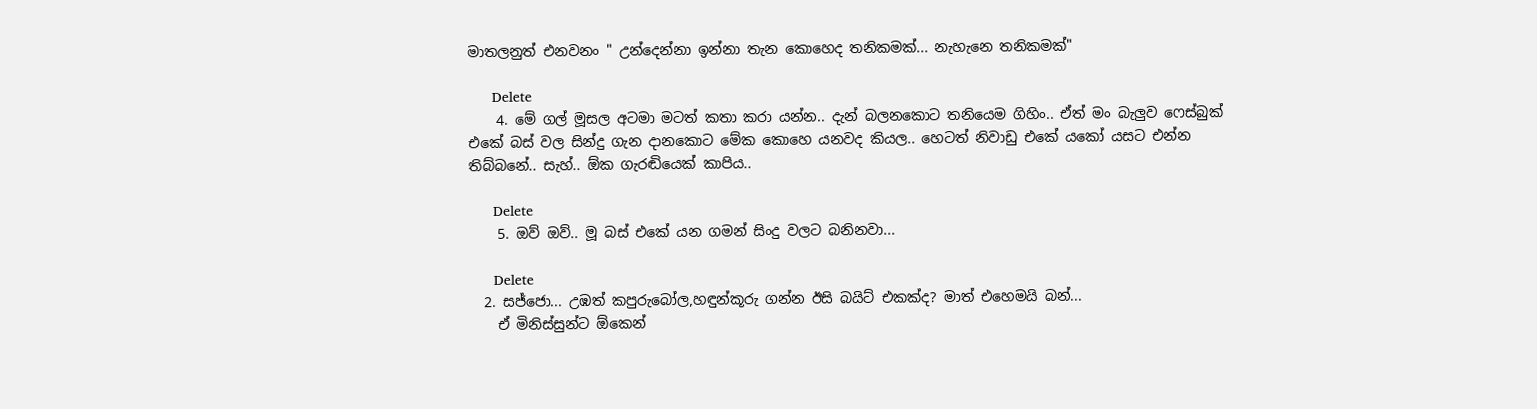මාතලනුත් එනවනං " උන්දෙන්නා ඉන්නා තැන කොහෙද තනිකමක්... නැහැනෙ තනිකමක්"

      Delete
    4. මේ ගල් මූසල අටමා මටත් කතා කරා යන්න.. දැන් බලනකොට තනියෙම ගිහිං.. ඒත් මං බැලුව ෆෙස්බුක් එකේ බස් වල සින්දු ගැන දානකොට මේක කොහෙ යනවද කියල.. හෙටත් නිවාඩු එකේ යකෝ යසට එන්න තිබ්බනේ.. සැහ්.. ඕක ගැරඬියෙක් කාපිය..

      Delete
    5. ඔව් ඔව්.. මූ බස් එකේ යන ගමන් සිංදු වලට බනිනවා...

      Delete
  2. සජ්ජො... උඹත් කපුරුබෝල,හඳුන්කූරු ගන්න ඊසි බයිට් එකක්ද? මාත් එහෙමයි බන්...
    ඒ මිනිස්සුන්ට ඕකෙන්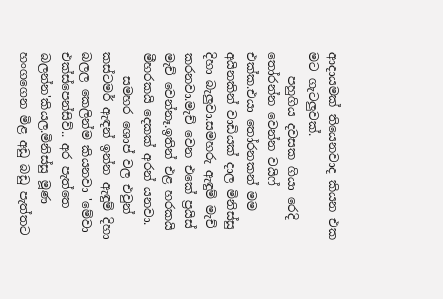ආදායමක් තියෙනවාද කියන එක මට ගැටලුවක්.
    පහුගිය දවසක ගියා රෙදි තෝරන්න වෙන්න වයිෆ් එක්ක.එයා තෝරනකන් මම අයිනකින් වාඩියක් දාල මිනිස්සු දිහා බැලුවා.සමහරු ඇඳුම් මැච් කරනවා.මැච් වෙන එකේ ප්‍රයිස් මැච් වෙන්නෑ.ඉතින් එළ හරකයි මීහරකයි දෙකක් අරන් යනවා.
    සමහර ශොප් වල එවුන් කස්ටමර් ඇඳන් ඉන්න ඇඳුම් දිහා බලල කෙලින්ම කියනවා 'මේවා එක්ස්පෙන්සිව්.. අර පැත්තෙ බලන්න'කියල.මිනිස්සු මූණ හංගගෙන මිළ අඩු බඩු පැත්තට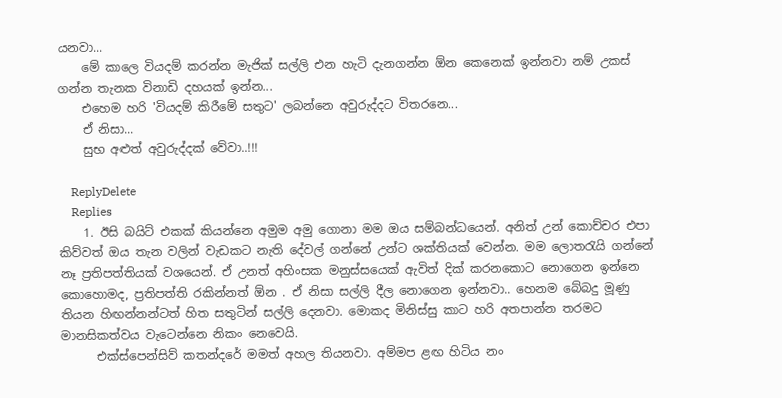යනවා...
    මේ කාලෙ වියදම් කරන්න මැජික් සල්ලි එන හැටි දැනගන්න ඕන කෙනෙක් ඉන්නවා නම් උකස් ගන්න තැනක විනාඩි දහයක් ඉන්න...
    එහෙම හරි 'වියදම් කිරීමේ සතුට' ලබන්නෙ අවුරුද්දට විතරනෙ...
    ඒ නිසා...
    සුභ අළුත් අවුරුද්දක් වේවා..!!!

    ReplyDelete
    Replies
    1. ඊසි බයිට් එකක් කියන්නෙ අමුම අමු ගොනා මම ඔය සම්බන්ධයෙන්. අනිත් උන් කොච්චර එපා කිව්වත් ඔය තැන වලින් වැඩකට නැති දේවල් ගන්නේ උන්ට ශක්තියක් වෙන්න. මම ලොතරැයි ගන්නේ නෑ ප්‍රතිපත්තියක් වශයෙන්. ඒ උනත් අහිංසක මනුස්සයෙක් ඇවිත් දික් කරනකොට නොගෙන ඉන්නෙ කොහොමද, ප්‍රතිපත්ති රකින්නත් ඕන . ඒ නිසා සල්ලි දීල නොගෙන ඉන්නවා.. හෙනම බේබදු මූණු තියන හිඟන්නන්ටත් හිත සතුටින් සල්ලි දෙනවා. මොකද මිනිස්සු කාට හරි අතපාන්න තරමට මානසිකත්වය වැටෙන්නෙ නිකං නෙවෙයි.
      එක්ස්පෙන්සිව් කතන්දරේ මමත් අහල තියනවා. අම්මප ළඟ හිටිය නං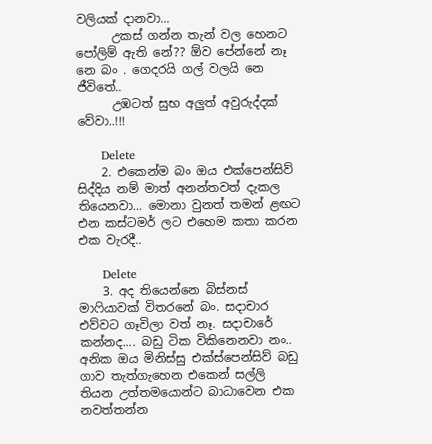වලියක් දානවා...
      උකස් ගන්න තැන් වල හෙනට පෝලිම් ඇති නේ?? ඕව පේන්නේ නෑ නෙ බං . ගෙදරයි ගල් වලයි නෙ ජීවිතේ..
      උඹටත් සුභ අලුත් අවුරුද්දක් වේවා..!!!

      Delete
    2. එකෙන්ම බං ඔය එක්පෙන්සිව් සිද්දිය නම් මාත් අනන්තවත් දැකල තියෙනවා... මොනා වුනත් තමන් ළඟට එන කස්ටමර් ලට එහෙම කතා කරන එක වැරදී..

      Delete
    3. අද තියෙන්නෙ බිස්නස් මාෆියාවක් විතරනේ බං. සදාචාර එව්වට ගෑවිලා වත් නෑ. සදාචාරේ කන්නද.... බඩු ටික විකිනෙනවා නං.. අනික ඔය මිනිස්සු එක්ස්පෙන්සිව් බඩු ගාව තැත්ගැහෙන එකෙන් සල්ලි තියන උත්තමයොන්ට බාධාවෙන එක නවත්තන්න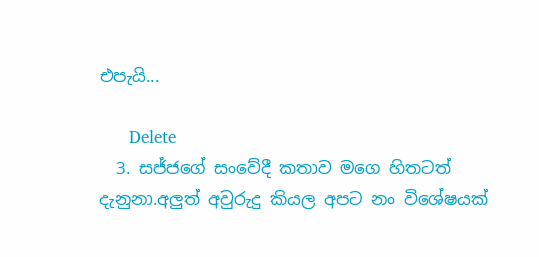එපැයි...

      Delete
  3. සජ්ජගේ සංවේදී කතාව මගෙ හිතටත් දැනුනා.අලුත් අවුරුදු කියල අපට නං විශේෂයක්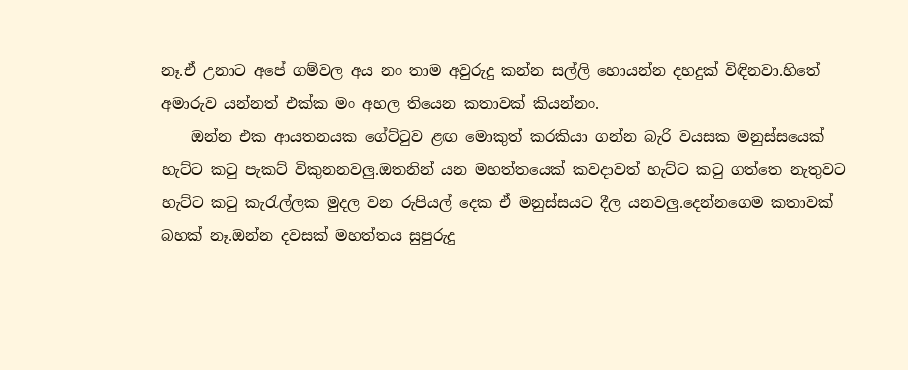නෑ.ඒ උනාට අපේ ගම්වල අය නං තාම අවුරුදු කන්න සල්ලි හොයන්න දහදුක් විඳිනවා.හිතේ අමාරුව යන්නත් එක්ක මං අහල තියෙන කතාවක් කියන්නං.
    ඔන්න එක ආයතනයක ගේට්ටුව ළඟ මොකුත් කරකියා ගන්න බැරි වයසක මනුස්සයෙක් හැට්ට කටු පැකට් විකුනනවලු.ඔතනින් යන මහත්තයෙක් කවදාවත් හැට්ට කටු ගත්තෙ නැතුවට හැට්ට කටු කැරැල්ලක මුදල වන රුපියල් දෙක ඒ මනුස්සයට දීල යනවලු.දෙන්නගෙම කතාවක් බහක් නෑ.ඔන්න දවසක් මහත්තය සුපුරුදු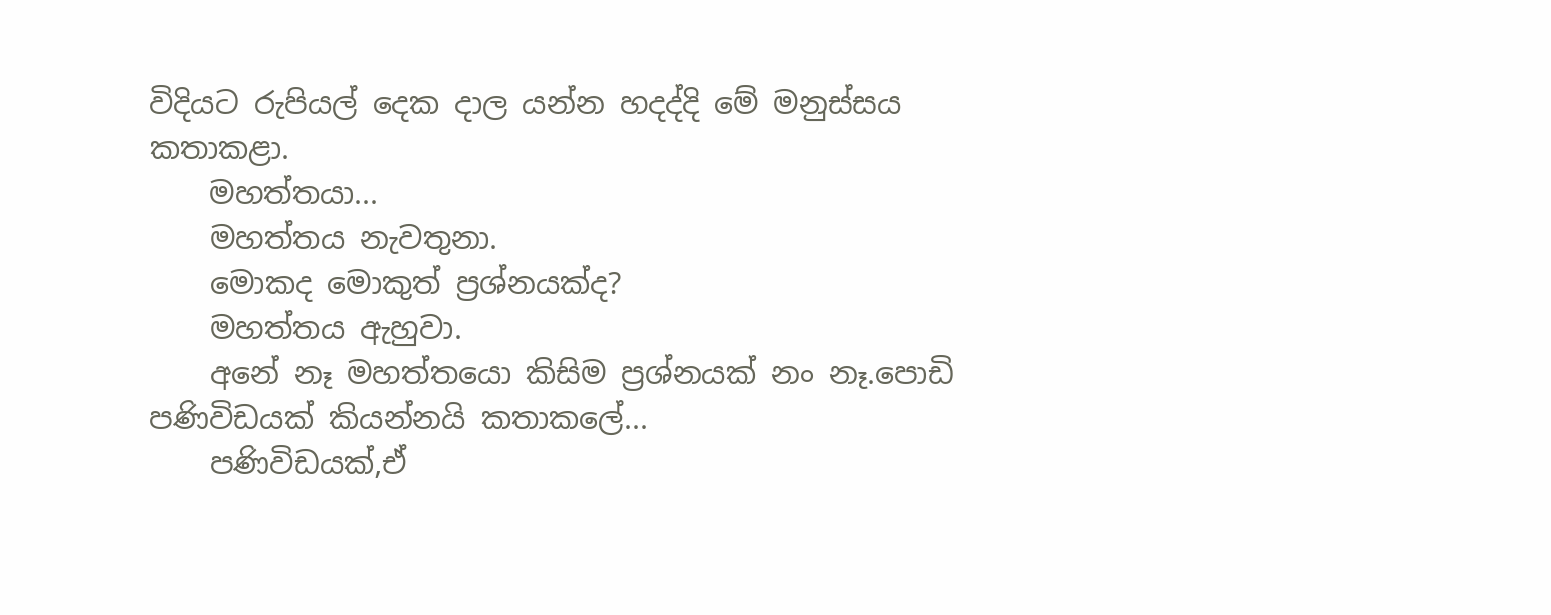විදියට රුපියල් දෙක දාල යන්න හදද්දි මේ මනුස්සය කතාකළා.
    මහත්තයා...
    මහත්තය නැවතුනා.
    මොකද මොකුත් ප්‍රශ්නයක්ද?
    මහත්තය ඇහුවා.
    අනේ නෑ මහත්තයො කිසිම ප්‍රශ්නයක් නං නෑ.පොඩි පණිවිඩයක් කියන්නයි කතාකලේ...
    පණිවිඩයක්,ඒ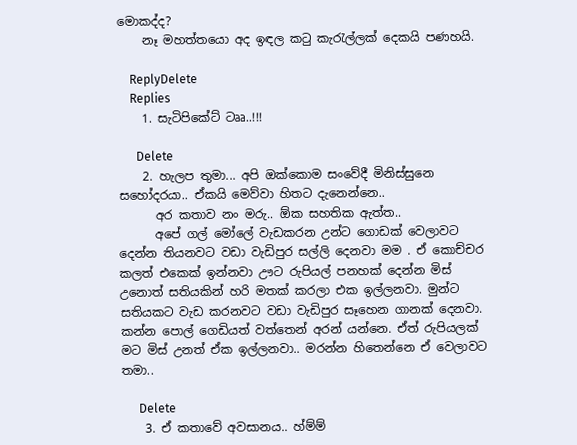මොකද්ද?
    නෑ මහත්තයො අද ඉඳල කටු කැරැල්ලක් දෙකයි පණහයි.

    ReplyDelete
    Replies
    1. සැටිපිකේට් ටෲ..!!!

      Delete
    2. හැලප තුමා... අපි ඔක්කොම සංවේදී මිනිස්සුනෙ සහෝදරයා.. ඒකයි මෙව්වා හිතට දැනෙන්නෙ..
      අර කතාව නං මරු.. ඕක සහතික ඇත්ත..
      අපේ ගල් මෝලේ වැඩකරන උන්ට ගොඩක් වෙලාවට දෙන්න තියනවට වඩා වැඩිපුර සල්ලි දෙනවා මම . ඒ කොච්චර කලත් එකෙක් ඉන්නවා ඌට රුපියල් පනහක් දෙන්න මිස් උනොත් සතියකින් හරි මතක් කරලා එක ඉල්ලනවා. මුන්ට සතියකට වැඩ කරනවට වඩා වැඩිපුර සෑහෙන ගානක් දෙනවා. කන්න පොල් ගෙඩියත් වත්තෙන් අරන් යන්නෙ. ඒත් රුපියලක් මට මිස් උනත් ඒක ඉල්ලනවා.. මරන්න හිතෙන්නෙ ඒ වෙලාවට තමා..

      Delete
    3. ඒ කතාවේ අවසානය.. හ්ම්ම්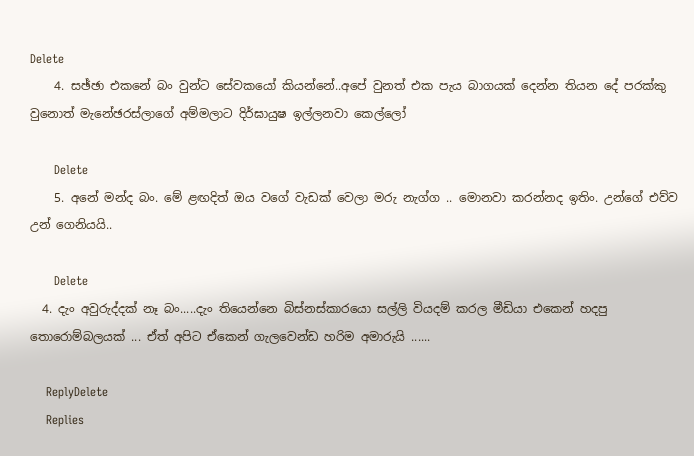Delete
    4. සඡ්ඡා එකනේ බං වුන්ට සේවකයෝ කියන්නේ..අපේ වුනත් එක පැය බාගයක් දෙන්න තියන දේ පරක්කු වුනොත් මැනේඡරස්ලාගේ අම්මලාට දිර්ඝායුෂ ඉල්ලනවා කෙල්ලෝ

      Delete
    5. අනේ මන්ද බං. මේ ළඟදිත් ඔය වගේ වැඩක් වෙලා මරු නැග්ග .. මොනවා කරන්නද ඉතිං. උන්ගේ එව්ව උන් ගෙනියයි..

      Delete
  4. දැං අවුරුද්දක් නෑ බං.....දැං තියෙන්නෙ බිස්නස්කාරයො සල්ලි වියදම් කරල මීඩියා එකෙන් හදපු තොරොම්බලයක් ... ඒත් අපිට ඒකෙන් ගැලවෙන්ඩ හරිම අමාරුයි ......

    ReplyDelete
    Replies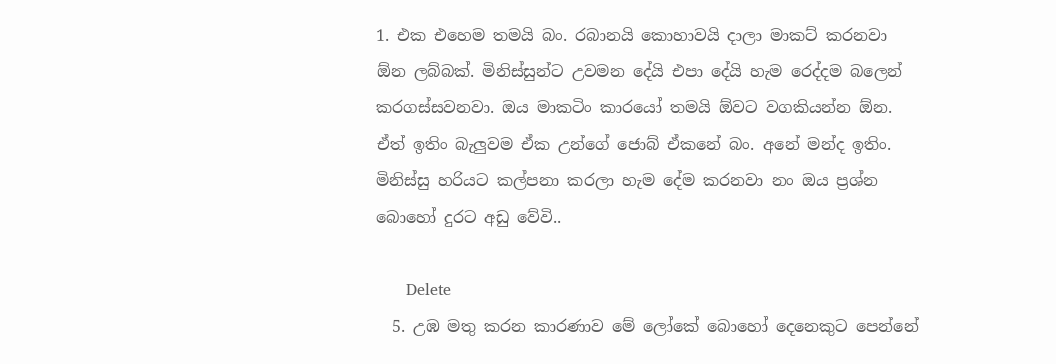1. එක එහෙම තමයි බං. රබානයි කොහාවයි දාලා මාකට් කරනවා ඕන ලබ්බක්. මිනිස්සුන්ට උවමන දේයි එපා දේයි හැම රෙද්දම බලෙන් කරගස්සවනවා. ඔය මාකටිං කාරයෝ තමයි ඕවට වගකියන්න ඕන. ඒත් ඉතිං බැලුවම ඒක උන්ගේ ජොබ් ඒකනේ බං. අනේ මන්ද ඉතිං. මිනිස්සු හරියට කල්පනා කරලා හැම දේම කරනවා නං ඔය ප්‍රශ්න බොහෝ දුරට අඩු වේවි..

      Delete
  5. උඹ මතු කරන කාරණාව මේ ලෝකේ බොහෝ දෙනෙකුට පෙන්නේ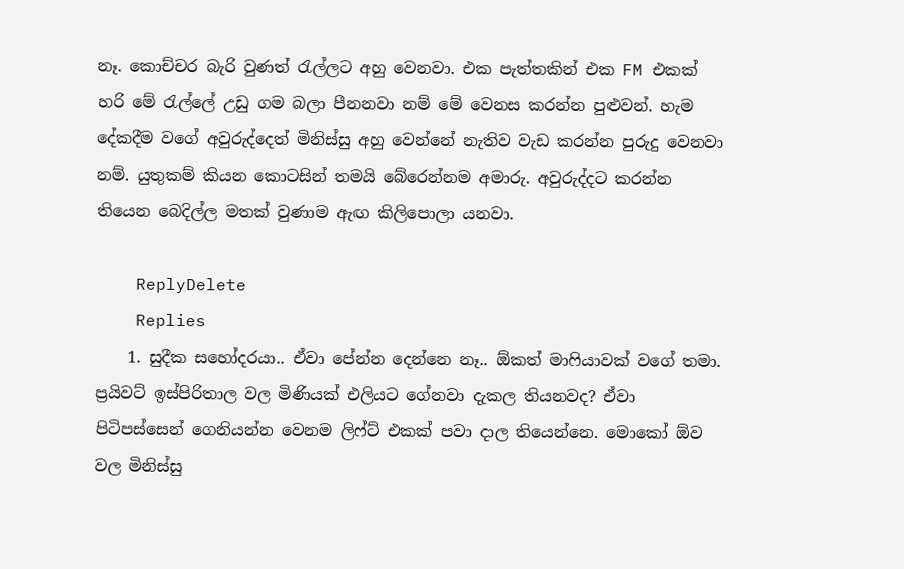නෑ. කොච්චර බැරි වුණත් රැල්ලට අහු වෙනවා. එක පැත්තකින් එක FM එකක් හරි මේ රැල්ලේ උඩු ගම බලා පීනනවා නම් මේ වෙනස කරන්න පුළුවන්. හැම දේකදීම වගේ අවුරුද්දෙත් මිනිස්සු අහු වෙන්නේ නැතිව වැඩ කරන්න පුරුදු වෙනවා නම්. යුතුකම් කියන කොටසින් තමයි බේරෙන්නම අමාරු. අවුරුද්දට කරන්න තියෙන බෙදිල්ල මතක් වුණාම ඇඟ කිලිපොලා යනවා.

    ReplyDelete
    Replies
    1. සුදීක සහෝදරයා.. ඒවා පේන්න දෙන්නෙ නෑ.. ඕකත් මාෆියාවක් වගේ තමා. ප්‍රයිවට් ඉස්පිරිතාල වල මිණියක් එලියට ගේනවා දැකල තියනවද? ඒවා පිටිපස්සෙන් ගෙනියන්න වෙනම ලිෆ්ට් එකක් පවා දාල තියෙන්නෙ. මොකෝ ඕව වල මිනිස්සු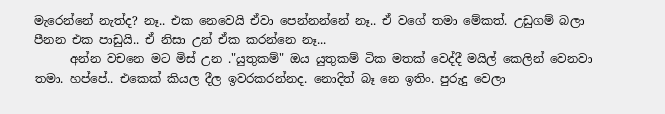මැරෙන්නේ නැත්ද? නෑ.. එක නෙවෙයි ඒවා පෙන්නන්නේ නෑ.. ඒ වගේ තමා මේකත්. උඩුගම් බලා පීනන එක පාඩුයි.. ඒ නිසා උන් ඒක කරන්නෙ නෑ...
      අන්න වචනෙ මට මිස් උන ."යුතුකම්" ඔය යුතුකම් ටික මතක් වෙද්දී මයිල් කෙලින් වෙනවා තමා. හප්පේ.. එකෙක් කියල දීල ඉවරකරන්නද. නොදිත් බෑ නෙ ඉතිං. පුරුදු වෙලා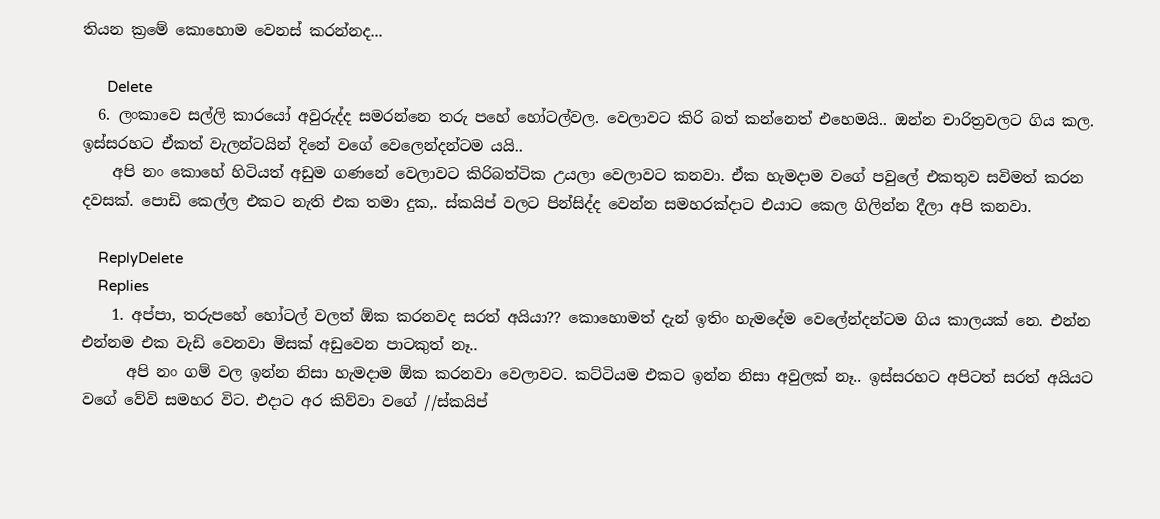තියන ක්‍රමේ කොහොම වෙනස් කරන්නද...

      Delete
  6. ලංකාවෙ සල්ලි කාරයෝ අවුරුද්ද සමරන්නෙ තරු පහේ හෝටල්වල. වෙලාවට කිරි බත් කන්නෙත් එහෙමයි.. ඔන්න චාරිත්‍රවලට ගිය කල. ඉස්සරහට ඒකත් වැලන්ටයින් දිනේ වගේ වෙලෙන්දන්ටම යයි..
    අපි නං කොහේ හිටියත් අඩුම ගණනේ වෙලාවට කිරිබත්ටික උයලා වෙලාවට කනවා. ඒක හැමදාම වගේ පවුලේ එකතුව සවිමත් කරන දවසක්. පොඩි කෙල්ල එකට නැති එක තමා දුක,. ස්කයිප් වලට පින්සිද්ද වෙන්න සමහරක්දාට එයාට කෙල ගිලින්න දීලා අපි කනවා.

    ReplyDelete
    Replies
    1. අප්පා, තරුපහේ හෝටල් වලත් ඕක කරනවද සරත් අයියා?? කොහොමත් දැන් ඉතිං හැමදේම වෙලේන්දන්ටම ගිය කාලයක් නෙ. එන්න එන්නම එක වැඩි වෙනවා මිසක් අඩුවෙන පාටකුත් නෑ..
      අපි නං ගම් වල ඉන්න නිසා හැමදාම ඕක කරනවා වෙලාවට. කට්ටියම එකට ඉන්න නිසා අවුලක් නෑ.. ඉස්සරහට අපිටත් සරත් අයියට වගේ වේවි සමහර විට. එදාට අර කිව්වා වගේ //ස්කයිප්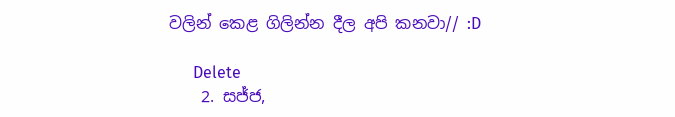වලින් කෙළ ගිලින්න දීල අපි කනවා// :D

      Delete
    2. සජ්ජ,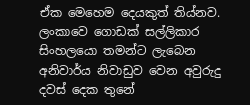ඒක මෙහෙම දෙයකුත් තිය්නව. ලංකාවෙ ගොඩක් සල්ලිකාර සිංහලයො තමන්ට ලැබෙන අනිවාර්ය නිවාඩුව වෙන අවුරුදු දවස් දෙක තුනේ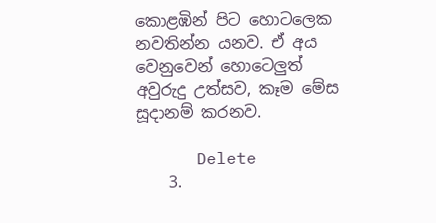කොළඹින් පිට හොටලෙක නවතින්න යනව. ඒ අය වෙනුවෙන් හොටෙලුත් අවුරුදු උත්සව, කෑම මේස සූදානම් කරනව.

      Delete
    3.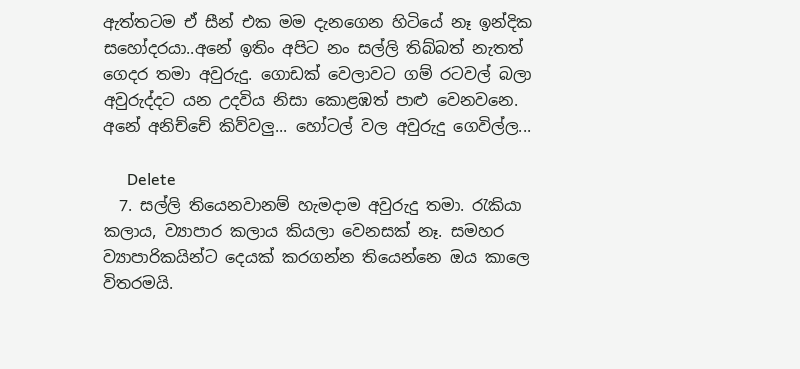ඇත්තටම ඒ සීන් එක මම දැනගෙන හිටියේ නෑ ඉන්දික සහෝදරයා..අනේ ඉතිං අපිට නං සල්ලි තිබ්බත් නැතත් ගෙදර තමා අවුරුදු. ගොඩක් වෙලාවට ගම් රටවල් බලා අවුරුද්දට යන උදවිය නිසා කොළඹත් පාළු වෙනවනෙ. අනේ අනිච්චේ කිව්වලු... හෝටල් වල අවුරුදු ගෙවිල්ල...

      Delete
  7. සල්ලි තියෙනවානම් හැමදාම අවුරුදු තමා. රැකියා කලාය, ව්‍යාපාර කලාය කියලා වෙනසක් නෑ. සමහර ව්‍යාපාරිකයින්ට දෙයක් කරගන්න තියෙන්නෙ ඔය කාලෙ විතරමයි.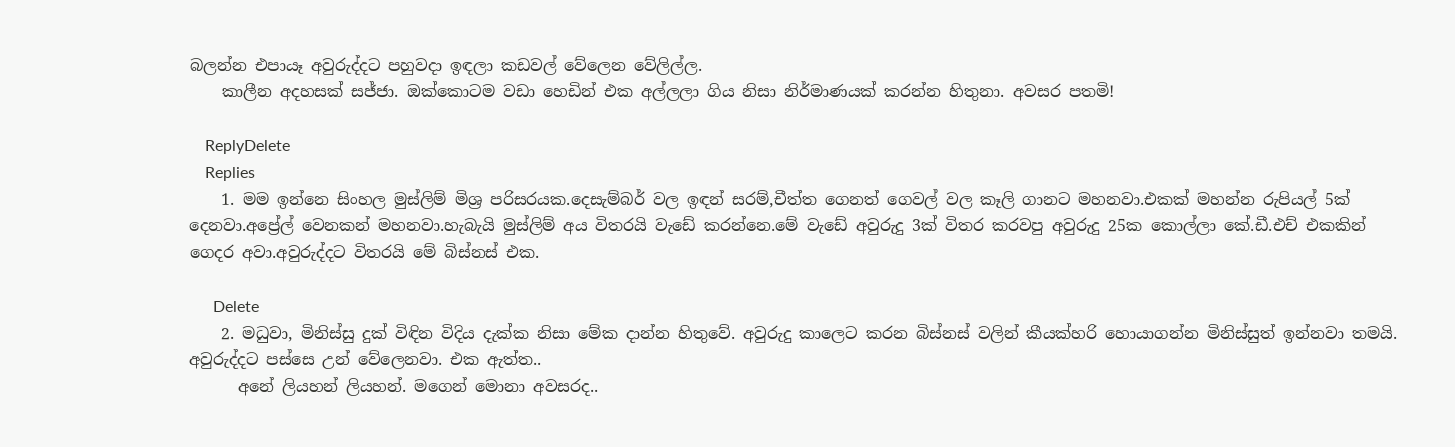බලන්න එපායෑ අවුරුද්දට පහුවදා ඉඳලා කඩවල් වේලෙන වේලිල්ල.
    කාලීන අදහසක් සජ්ජා. ඔක්කොටම වඩා හෙඩින් එක අල්ලලා ගිය නිසා නිර්මාණයක් කරන්න හිතුනා. අවසර පතමි!

    ReplyDelete
    Replies
    1. මම ඉන්නෙ සිංහල මුස්ලිම් මිශ්‍ර පරිසරයක.දෙසැම්බර් වල ඉඳන් සරම්,චීත්ත ගෙනත් ගෙවල් වල කෑලි ගානට මහනවා.එකක් මහන්න රුපියල් 5ක් දෙනවා.අප්‍රේල් වෙනකන් මහනවා.හැබැයි මුස්ලිම් අය විතරයි වැඩේ කරන්නෙ.මේ වැඩේ අවුරුදු 3ක් විතර කරවපු අවුරුදු 25ක කොල්ලා කේ.ඩී.එච් එකකින් ගෙදර අවා.අවුරුද්දට විතරයි මේ බිස්නස් එක.

      Delete
    2. මධුවා, මිනිස්සු දුක් විඳින විදිය දැක්ක නිසා මේක දාන්න හිතුවේ. අවුරුදු කාලෙට කරන බිස්නස් වලින් කීයක්හරි හොයාගන්න මිනිස්සුත් ඉන්නවා තමයි. අවුරුද්දට පස්සෙ උන් වේලෙනවා. එක ඇත්ත..
      අනේ ලියහන් ලියහන්. මගෙන් මොනා අවසරද..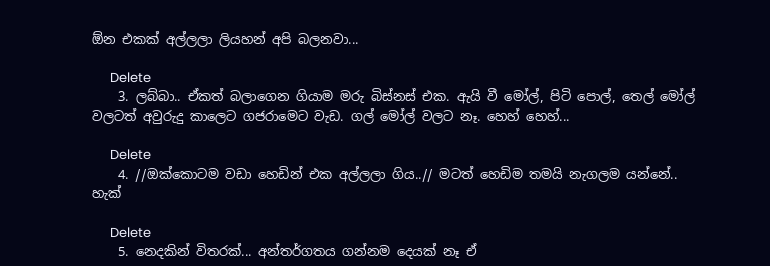ඕන එකක් අල්ලලා ලියහන් අපි බලනවා...

      Delete
    3. ලබ්බා.. ඒකත් බලාගෙන ගියාම මරු බිස්නස් එක. ඇයි වී මෝල්, පිටි පොල්, තෙල් මෝල් වලටත් අවුරුදු කාලෙට ගජරාමෙට වැඩ. ගල් මෝල් වලට නෑ. හෙහ් හෙහ්...

      Delete
    4. //ඔක්කොටම වඩා හෙඩින් එක අල්ලලා ගිය..// මටත් හෙඩිම තමයි නැගලම යන්නේ.. හැක්

      Delete
    5. නෙදකින් විතරක්... අන්තර්ගතය ගන්නම දෙයක් නෑ ඒ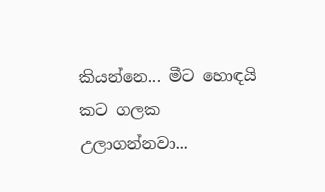කියන්නෙ... මීට හොඳයි කට ගලක උලාගන්නවා...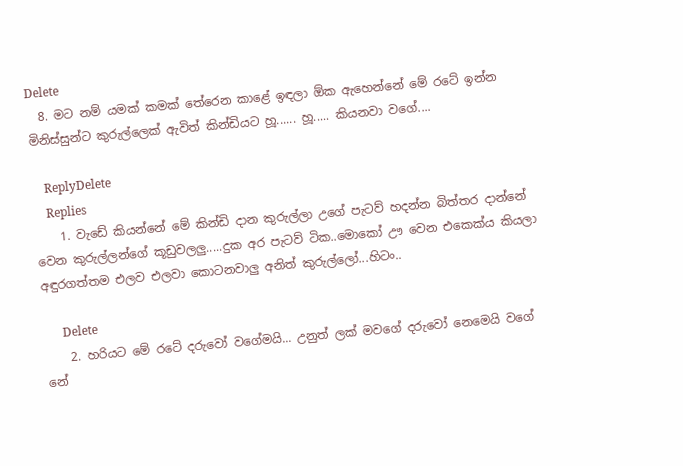Delete
  8. මට නම් යමක් කමක් තේරෙන කාළේ ඉඳලා ඕක ඇහෙන්නේ මේ රටේ ඉන්න මිනිස්සුන්ට කුරුල්ලෙක් ඇවිත් කින්ඩියට හූ...... හූ..... කියනවා වගේ....

    ReplyDelete
    Replies
    1. වැඩේ කියන්නේ මේ කින්ඩි දාන කුරුල්ලා උගේ පැටව් හදන්න බිත්තර දාන්නේ වෙන කුරුල්ලන්ගේ කූඩුවලලු.....දුක අර පැටව් ටික..මොකෝ ඌ වෙන එකෙක්ය කියලා අඳුරගත්තම එලව එලවා කොටනවාලු අනිත් කුරුල්ලෝ...හිටං..

      Delete
    2. හරියට මේ රටේ දරුවෝ වගේමයි... උනුත් ලක් මවගේ දරුවෝ නෙමෙයි වගේ නේ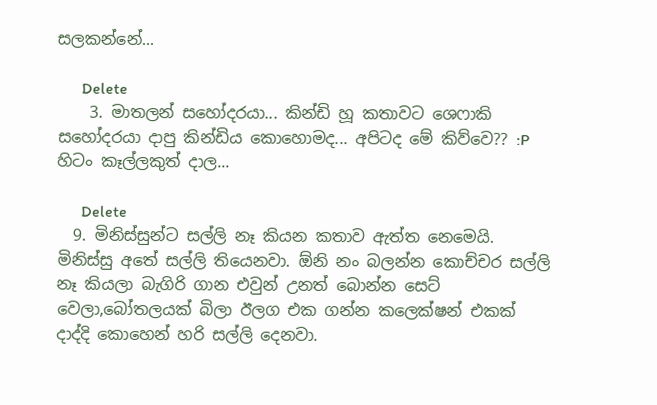සලකන්නේ...

      Delete
    3. මාතලන් සහෝදරයා... කින්ඩි හූ කතාවට ශෙෆාකි සහෝදරයා දාපු කින්ඩිය කොහොමද... අපිටද මේ කිව්වෙ?? :P හිටං කෑල්ලකුත් දාල...

      Delete
  9. මිනිස්සුන්ට සල්ලි නෑ කියන කතාව ඇත්ත නෙමෙයි. මිනිස්සු අතේ සල්ලි තියෙනවා. ඕනි නං බලන්න කොච්චර සල්ලි නෑ කියලා බැගිරි ගාන එවුන් උනත් බොන්න සෙට් වෙලා,බෝතලයක් බිලා ඊලග එක ගන්න කලෙක්ෂන් එකක් දාද්දි කොහෙන් හරි සල්ලි දෙනවා.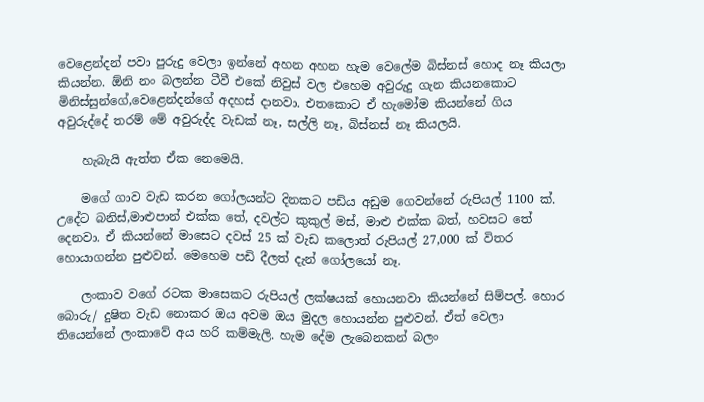වෙළෙන්දන් පවා පුරුදු වෙලා ඉන්නේ අහන අහන හැම වෙලේම බිස්නස් හොද නෑ කියලා කියන්න. ඕනි නං බලන්න ටීවී එකේ නිවුස් වල එහෙම අවුරුදු ගැන කියනකොට මිනිස්සුන්ගේ,වෙළෙන්දන්ගේ අදහස් දානවා. එතකොට ඒ හැමෝම කියන්නේ ගිය අවුරුද්දේ තරම් මේ අවුරුද්ද වැඩක් නෑ, සල්ලි නෑ, බිස්නස් නෑ කියලයි.

    හැබැයි ඇත්ත ඒක නෙමෙයි.

    මගේ ගාව වැඩ කරන ගෝලයන්ට දිනකට පඩිය අඩුම ගෙවන්නේ රුපියල් 1100 ක්. උදේට බනිස්,මාළුපාන් එක්ක තේ, දවල්ට කුකුල් මස්, මාළු එක්ක බත්, හවසට තේ දෙනවා. ඒ කියන්නේ මාසෙට දවස් 25 ක් වැඩ කලොත් රුපියල් 27,000 ක් විතර හොයාගන්න පුළුවන්. මෙහෙම පඩි දීලත් දැන් ගෝලයෝ නෑ.

    ලංකාව වගේ රටක මාසෙකට රුපියල් ලක්ෂයක් හොයනවා කියන්නේ සිම්පල්. හොර බොරු/ දුෂිත වැඩ නොකර ඔය අවම ඔය මුදල හොයන්න පුළුවන්. ඒත් වෙලා තියෙන්නේ ලංකාවේ අය හරි කම්මැලි. හැම දේම ලැබෙනකන් බලං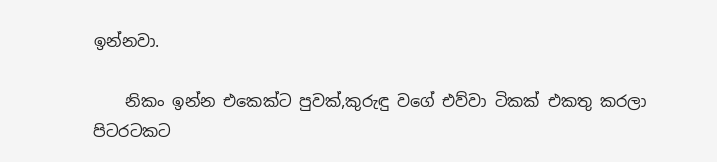ඉන්නවා.

    නිකං ඉන්න එකෙක්ට පුවක්,කුරුඳු වගේ එව්වා ටිකක් එකතු කරලා පිටරටකට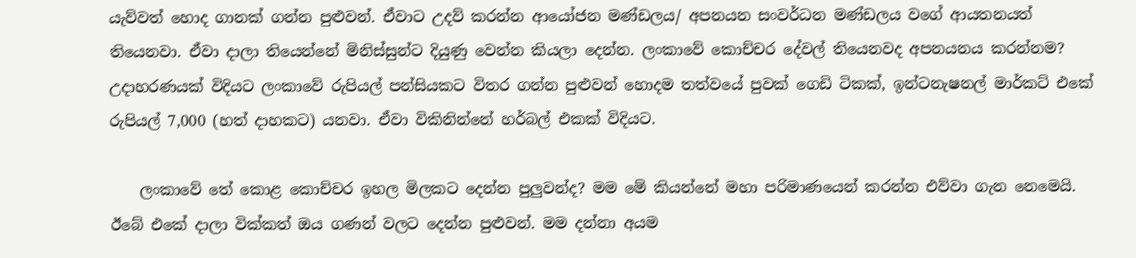යැව්වත් හොද ගානක් ගන්න පුළුවන්. ඒවාට උදව් කරන්න ආයෝජන මණ්ඩලය/ අපනයන සංවර්ධන මණ්ඩලය වගේ ආයතනයත් තියෙනවා. ඒවා දාලා තියෙන්නේ මිනිස්සුන්ට දියුණු වෙන්න කියලා දෙන්න. ලංකාවේ කොච්චර දේවල් තියෙනවද අපනයනය කරන්නම? උදාහරණයක් විදියට ලංකාවේ රුපියල් පන්සියකට විතර ගන්න පුළුවන් හොදම තත්වයේ පුවක් ගෙඩි ටිකක්, ඉන්ටනැෂනල් මාර්කට් එකේ රුපියල් 7,000 (හත් දාහකට) යනවා. ඒවා විකිනින්නේ හර්බල් එකක් විදියට.

    ලංකාවේ තේ කොළ කොච්චර ඉහල මිලකට දෙන්න පුලුවන්ද? මම මේ කියන්නේ මහා පරිමාණයෙන් කරන්න එව්වා ගැන නෙමෙයි. ඊබේ එකේ දාලා වික්කත් ඔය ගණන් වලට දෙන්න පුළුවන්. මම දන්නා අයම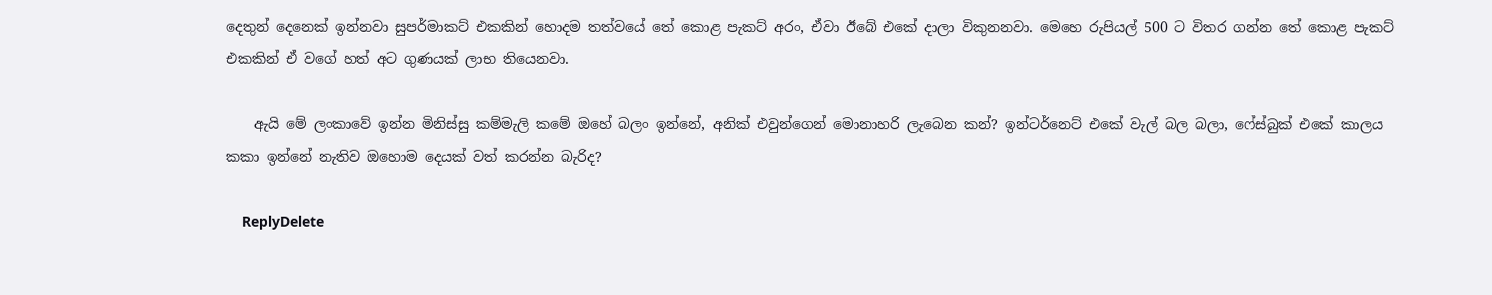දෙතුන් දෙනෙක් ඉන්නවා සුපර්මාකට් එකකින් හොදම තත්වයේ තේ කොළ පැකට් අරං, ඒවා ඊබේ එකේ දාලා විකුනනවා. මෙහෙ රුපියල් 500 ට විතර ගන්න තේ කොළ පැකට් එකකින් ඒ වගේ හත් අට ගුණයක් ලාභ තියෙනවා.

    ඇයි මේ ලංකාවේ ඉන්න මිනිස්සු කම්මැලි කමේ ඔහේ බලං ඉන්නේ, අනික් එවුන්ගෙන් මොනාහරි ලැබෙන කන්? ඉන්ටර්නෙට් එකේ වැල් බල බලා, ෆේස්බුක් එකේ කාලය කකා ඉන්නේ නැතිව ඔහොම දෙයක් වත් කරන්න බැරිද?

    ReplyDelete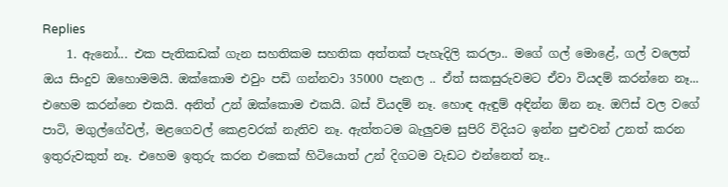Replies
    1. ඇනෝ... එක පැතිකඩක් ගැන සහතිකම සහතික අත්තක් පැහැදිලි කරලා.. මගේ ගල් මොළේ, ගල් වලෙත් ඔය සිංදුව ඔහොමමයි. ඔක්කොම එවුං පඩි ගන්නවා 35000 පැනල .. ඒත් සකසුරුවමට ඒවා වියදම් කරන්නෙ නෑ... එහෙම කරන්නෙ එකයි. අනිත් උන් ඔක්කොම එකයි. බස් වියදම් නෑ. හොඳ ඇඳුම් අඳින්න ඕන නෑ. ඔෆිස් වල වගේ පාටි, මගුල්ගේවල්, මළගෙවල් කෙළවරක් නැතිව නෑ. ඇත්තටම බැලුවම සුපිරි විදියට ඉන්න පුළුවන් උනත් කරන ඉතුරුවකුත් නෑ. එහෙම ඉතුරු කරන එකෙක් හිටියොත් උන් දිගටම වැඩට එන්නෙත් නෑ..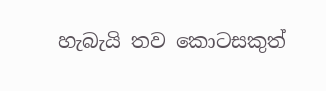හැබැයි තව කොටසකුත්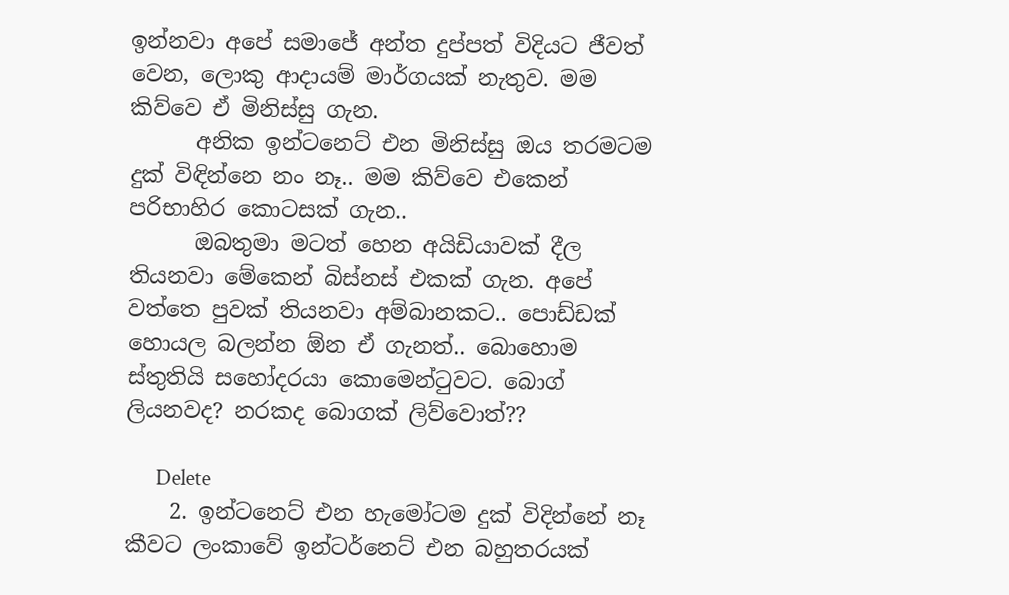ඉන්නවා අපේ සමාජේ අන්ත දුප්පත් විදියට ජීවත් වෙන, ලොකු ආදායම් මාර්ගයක් නැතුව. මම කිව්වෙ ඒ මිනිස්සු ගැන.
      අනික ඉන්ටනෙට් එන මිනිස්සු ඔය තරමටම දුක් විඳින්නෙ නං නෑ.. මම කිව්වෙ එකෙන් පරිභාහිර කොටසක් ගැන..
      ඔබතුමා මටත් හෙන අයිඩියාවක් දීල තියනවා මේකෙන් බිස්නස් එකක් ගැන. අපේ වත්තෙ පුවක් තියනවා අම්බානකට.. පොඩ්ඩක් හොයල බලන්න ඕන ඒ ගැනත්.. බොහොම ස්තුතියි සහෝදරයා කොමෙන්ටුවට. බොග් ලියනවද? නරකද බොගක් ලිව්වොත්??

      Delete
    2. ඉන්ටනෙට් එන හැමෝටම දුක් විදින්නේ නෑ කීවට ලංකාවේ ඉන්ටර්නෙට් එන බහුතරයක්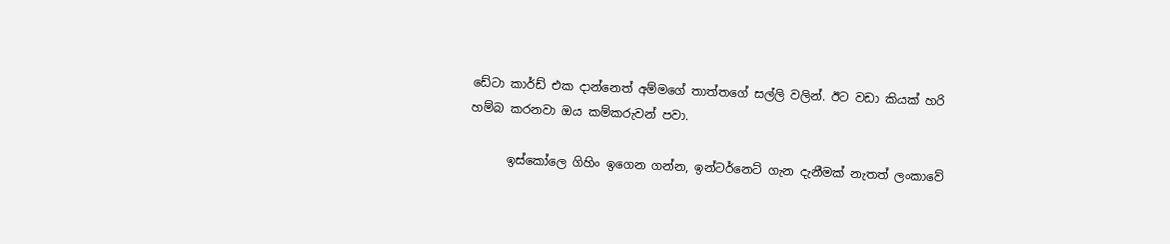ඩේටා කාර්ඩ් එක දාන්නෙත් අම්මගේ තාත්තගේ සල්ලි වලින්. ඊට වඩා කියක් හරි හම්බ කරනවා ඔය කම්කරුවන් පවා.

      ඉස්කෝලෙ ගිහිං ඉගෙන ගන්න, ඉන්ටර්නෙට් ගැන දැනීමක් නැතත් ලංකාවේ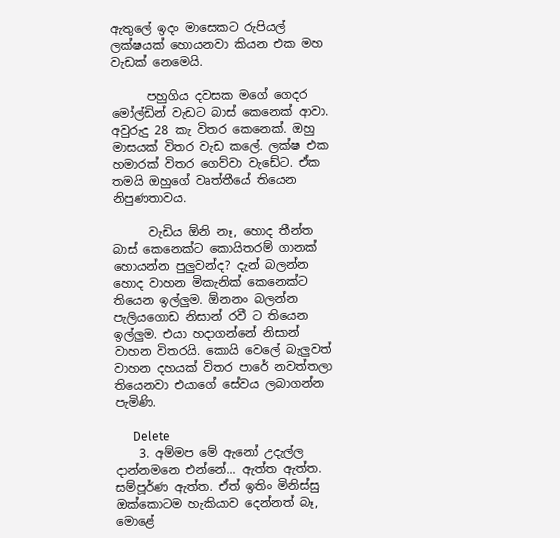ඇතුලේ ඉදං මාසෙකට රුපියල් ලක්ෂයක් හොයනවා කියන එක මහ වැඩක් නෙමෙයි.

      පහුගිය දවසක මගේ ගෙදර මෝල්ඩින් වැඩට බාස් කෙනෙක් ආවා. අවුරුදු 28 කැ විතර කෙනෙක්. ඔහු මාසයක් විතර වැඩ කලේ. ලක්ෂ එක හමාරක් විතර ගෙව්වා වැඩේට. ඒක තමයි ඔහුගේ වෘත්තීයේ තියෙන නිපුණතාවය.

      වැඩිය ඕනි නෑ, හොද තීන්ත බාස් කෙනෙක්ට කොයිතරම් ගානක් හොයන්න පුලුවන්ද? දැන් බලන්න හොද වාහන මිකැනික් කෙනෙක්ට තියෙන ඉල්ලුම. ඕනනං බලන්න පැලියගොඩ නිසාන් රවී ට තියෙන ඉල්ලුම. එයා හදාගන්නේ නිසාන් වාහන විතරයි. කොයි වෙලේ බැලුවත් වාහන දහයක් විතර පාරේ නවත්තලා තියෙනවා එයාගේ සේවය ලබාගන්න පැමිණි.

      Delete
    3. අම්මප මේ ඇනෝ උදැල්ල දාන්නමනෙ එන්නේ... ඇත්ත ඇත්ත. සම්පූර්ණ ඇත්ත. ඒත් ඉතිං මිනිස්සු ඔක්කොටම හැකියාව දෙන්නත් බෑ, මොළේ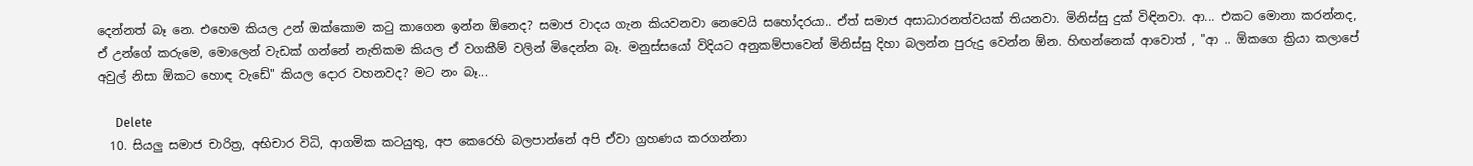දෙන්නත් බෑ නෙ. එහෙම කියල උන් ඔක්කොම කටු කාගෙන ඉන්න ඕනෙද? සමාජ වාදය ගැන කියවනවා නෙවෙයි සහෝදරයා.. ඒත් සමාජ අසාධාරනත්වයක් තියනවා. මිනිස්සු දුක් විඳිනවා. ආ... එකට මොනා කරන්නද, ඒ උන්ගේ කරුමෙ, මොලෙන් වැඩක් ගන්නේ නැතිකම කියල ඒ වගකීම් වලින් මිදෙන්න බෑ. මනුස්සයෝ විදියට අනුකම්පාවෙන් මිනිස්සු දිහා බලන්න පුරුදු වෙන්න ඕන. හිඟන්නෙක් ආවොත් , "ආ .. ඕකගෙ ක්‍රියා කලාපේ අවුල් නිසා ඕකට හොඳ වැඩේ" කියල දොර වහනවද? මට නං බෑ...

      Delete
  10. සියලු සමාජ චාරිත්‍ර, අභිචාර විධි, ආගමික කටයුතු, අප කෙරෙහි බලපාන්නේ අපි ඒවා ග්‍රහණය කරගන්නා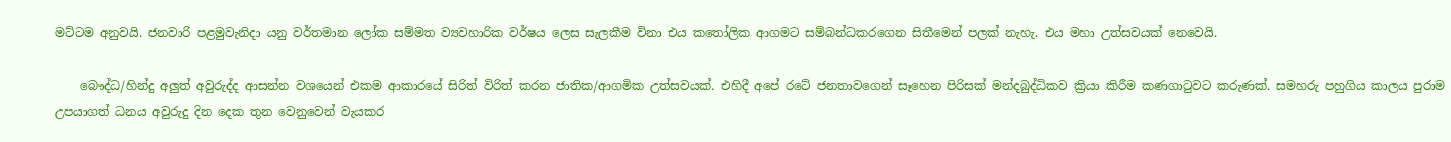මට්ටම අනුවයි. ජනවාරි පළමුවැනිදා යනු වර්තමාන ලෝක සම්මත ව්‍යවහාරික වර්ෂය ලෙස සැලකීම විනා එය කතෝලික ආගමට සම්බන්ධකරගෙන සිතීමෙන් පලක් නැහැ. එය මහා උත්සවයක් නෙවෙයි.

    බෞද්ධ/හින්දු අලුත් අවුරුද්ද ආසන්න වශයෙන් එකම ආකාරයේ සිරිත් විරිත් කරන ජාතික/ආගමික උත්සවයක්. එහිදී අපේ රටේ ජනතාවගෙන් සෑහෙන පිරිසක් මන්දබුද්ධිකව ක්‍රියා කිරීම කණගාටුවට කරුණක්. සමහරු පහුගිය කාලය පුරාම උපයාගත් ධනය අවුරුදු දින දෙක තුන වෙනුවෙන් වැයකර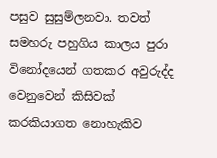පසුව සුසුම්ලනවා. තවත් සමහරු පහුගිය කාලය පුරා විනෝදයෙන් ගතකර අවුරුද්ද වෙනුවෙන් කිසිවක් කරකියාගත නොහැකිව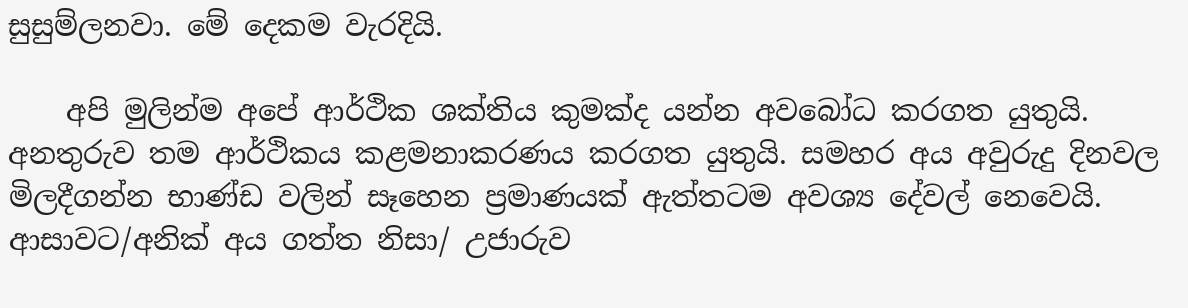සුසුම්ලනවා. මේ දෙකම වැරදියි.

    අපි මුලින්ම අපේ ආර්ථික ශක්තිය කුමක්ද යන්න අවබෝධ කරගත යුතුයි. අනතුරුව තම ආර්ථිකය කළමනාකරණය කරගත යුතුයි. සමහර අය අවුරුදු දිනවල මිලදීගන්න භාණ්ඩ වලින් සෑහෙන ප්‍රමාණයක් ඇත්තටම අවශ්‍ය දේවල් නෙවෙයි. ආසාවට/අනික් අය ගත්ත නිසා/ උජාරුව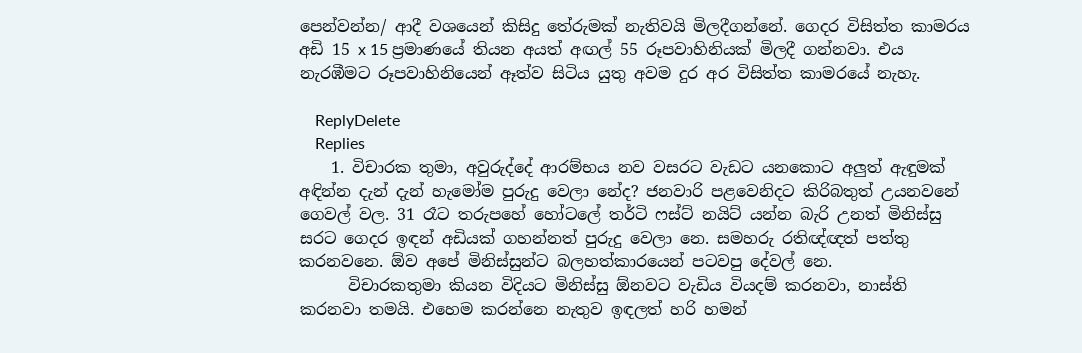පෙන්වන්න/ ආදී වශයෙන් කිසිදු තේරුමක් නැතිවයි මිලදීගන්නේ. ගෙදර විසිත්ත කාමරය අඩි 15 x 15 ප්‍රමාණයේ තියන අයත් අඟල් 55 රූපවාහිනියක් මිලදී ගන්නවා. එය නැරඹීමට රූපවාහිනියෙන් ඈත්ව සිටිය යුතු අවම දුර අර විසිත්ත කාමරයේ නැහැ.

    ReplyDelete
    Replies
    1. විචාරක තුමා, අවුරුද්දේ ආරම්භය නව වසරට වැඩට යනකොට අලුත් ඇඳුමක් අඳින්න දැන් දැන් හැමෝම පුරුදු වෙලා නේද? ජනවාරි පළවෙනිදට කිරිබතුත් උයනවනේ ගෙවල් වල. 31 රෑට තරුපහේ හෝටලේ තර්ටි ෆස්ට් නයිට් යන්න බැරි උනත් මිනිස්සු සරට ගෙදර ඉඳන් අඩියක් ගහන්නත් පුරුදු වෙලා නෙ. සමහරු රතිඥ්ඥත් පත්තු කරනවනෙ. ඕව අපේ මිනිස්සුන්ට බලහත්කාරයෙන් පටවපු දේවල් නෙ.
      විචාරකතුමා කියන විදියට මිනිස්සු ඕනවට වැඩිය වියදම් කරනවා, නාස්ති කරනවා තමයි. එහෙම කරන්නෙ නැතුව ඉඳලත් හරි හමන්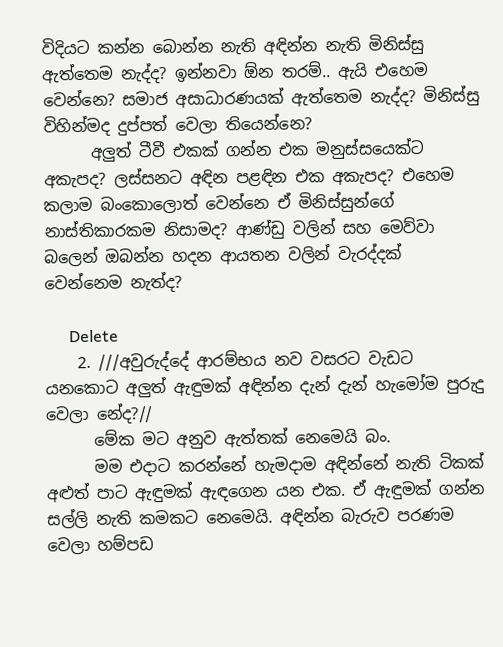විදියට කන්න බොන්න නැති අඳින්න නැති මිනිස්සු ඇත්තෙම නැද්ද? ඉන්නවා ඕන තරම්.. ඇයි එහෙම වෙන්නෙ? සමාජ අසාධාරණයක් ඇත්තෙම නැද්ද? මිනිස්සු විහින්මද දුප්පත් වෙලා තියෙන්නෙ?
      අලුත් ටීවී එකක් ගන්න එක මනුස්සයෙක්ට අකැපද? ලස්සනට අඳින පළඳින එක අකැපද? එහෙම කලාම බංකොලොත් වෙන්නෙ ඒ මිනිස්සුන්ගේ නාස්තිකාරකම නිසාමද? ආණ්ඩු වලින් සහ මෙව්වා බලෙන් ඔබන්න හදන ආයතන වලින් වැරද්දක් වෙන්නෙම නැත්ද?

      Delete
    2. ///අවුරුද්දේ ආරම්භය නව වසරට වැඩට යනකොට අලුත් ඇඳුමක් අඳින්න දැන් දැන් හැමෝම පුරුදු වෙලා නේද?//
      මේක මට අනුව ඇත්තක් නෙමෙයි බං.
      මම එදාට කරන්නේ හැමදාම අඳින්නේ නැති ටිකක් අළුත් පාට ඇඳුමක් ඇඳගෙන යන එක. ඒ ඇඳුමක් ගන්න සල්ලි නැති කමකට නෙමෙයි. අඳින්න බැරුව පරණම වෙලා හම්පඩ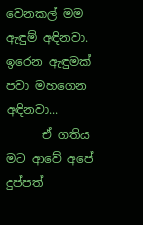වෙනකල් මම ඇඳුම් අඳිනවා. ඉරෙන ඇඳුමක් පවා මහගෙන අඳිනවා...
      ඒ ගතිය මට ආවේ අපේ දුප්පත්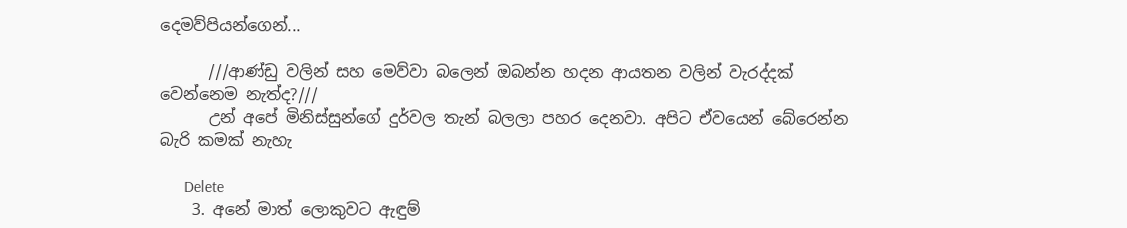දෙමව්පියන්ගෙන්...

      ///ආණ්ඩු වලින් සහ මෙව්වා බලෙන් ඔබන්න හදන ආයතන වලින් වැරද්දක් වෙන්නෙම නැත්ද?///
      උන් අපේ මිනිස්සුන්ගේ දුර්වල තැන් බලලා පහර දෙනවා. අපිට ඒවයෙන් බේරෙන්න බැරි කමක් නැහැ

      Delete
    3. අනේ මාත් ලොකුවට ඇඳුම්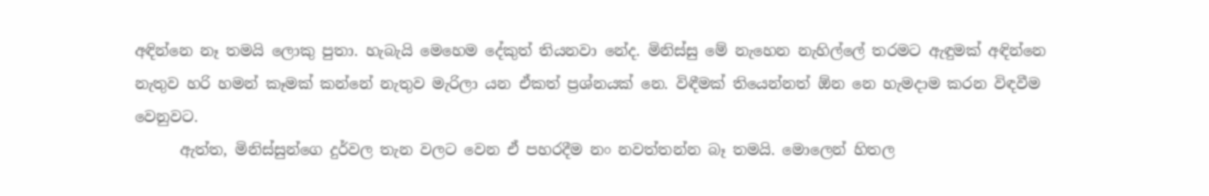අඳින්නෙ නෑ තමයි ලොකු පුතා. හැබැයි මෙහෙම දේකුත් තියනවා නේද. මිනිස්සු මේ නැහෙන නැහිල්ලේ තරමට ඇඳුමක් අඳින්නෙ නැතුව හරි හමන් කෑමක් කන්නේ නැතුව මැරිලා යන ඒකත් ප්‍රශ්නයක් නෙ. විඳීමක් තියෙන්නත් ඕන නෙ හැමදාම කරන විඳවීම වෙනුවට.
      ඇත්ත, මිනිස්සුන්ගෙ දුර්වල තැන වලට වෙන ඒ පහරදීම නං නවත්තන්න බෑ තමයි. මොලෙන් හිතල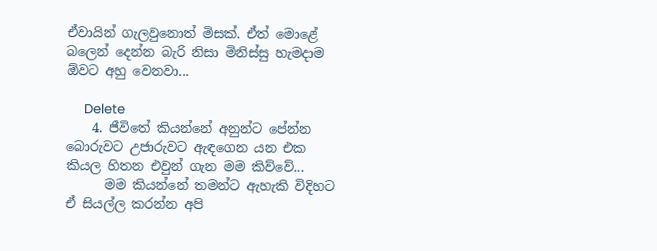ඒවායින් ගැලවුනොත් මිසක්. ඒත් මොළේ බලෙන් දෙන්න බැරි නිසා මිනිස්සු හැමදාම ඕවට අහු වෙනවා...

      Delete
    4. ජීවිතේ කියන්නේ අනුන්ට පේන්න බොරුවට උජාරුවට ඇඳගෙන යන එක කියල හිතන එවුන් ගැන මම කිව්වේ...
      මම කියන්නේ තමන්ට ඇහැකි විදිහට ඒ සියල්ල කරන්න අපි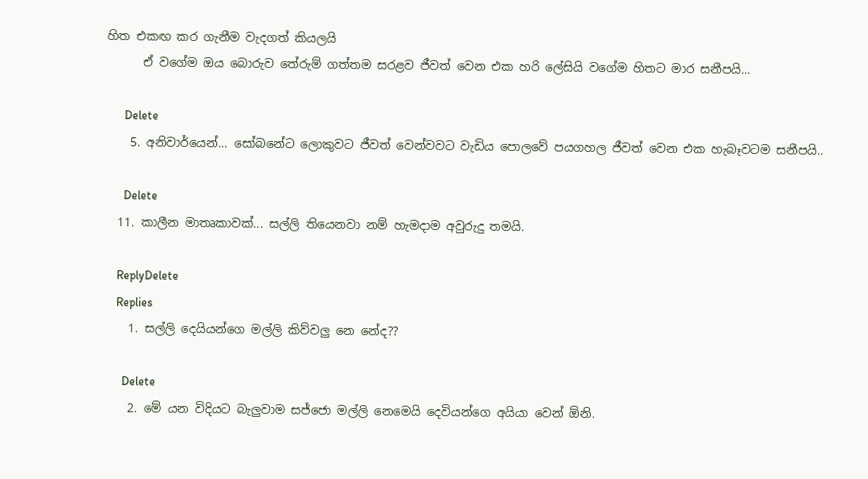හිත එකඟ කර ගැනීම වැදගත් කියලයි
      ඒ වගේම ඔය බොරුව තේරුම් ගත්තම සරළව ජීවත් වෙන එක හරි ලේසියි වගේම හිතට මාර සනීපයි...

      Delete
    5. අනිවාර්යෙන්... සෝබනේට ලොකුවට ජීවත් වෙන්වවට වැඩිය පොලවේ පයගහල ජීවත් වෙන එක හැබෑවටම සනීපයි..

      Delete
  11. කාලීන මාතෘකාවක්... සල්ලි තියෙනවා නම් හැමදාම අවුරුදු තමයි.

    ReplyDelete
    Replies
    1. සල්ලි දෙයියන්ගෙ මල්ලි කිව්වලු නෙ නේද??

      Delete
    2. මේ යන විදියට බැලුවාම සජ්ජො මල්ලි නෙමෙයි දෙවියන්ගෙ අයියා වෙන් ඕනි.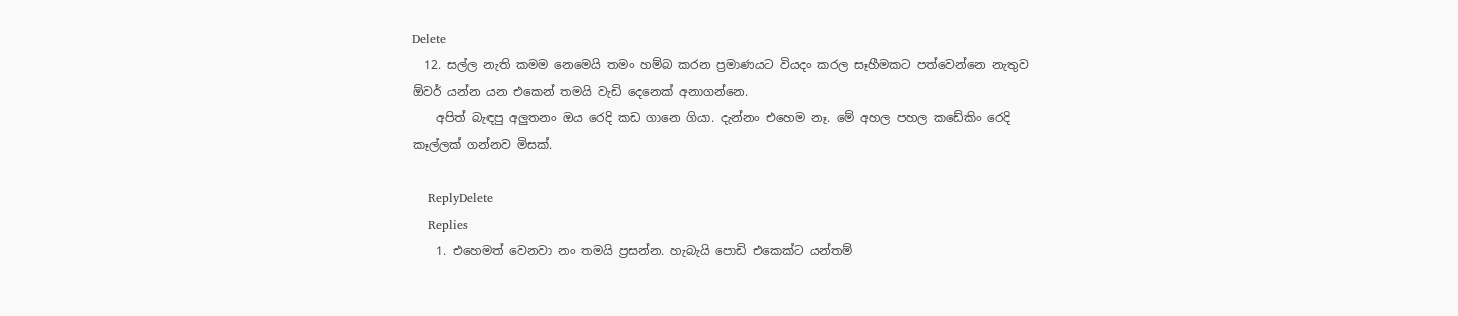Delete
  12. සල්ල නැති කමම නෙමෙයි තමං හම්බ කරන ප්‍රමාණයට වියදං කරල සෑහීමකට පත්වෙන්නෙ නැතුව ඕවර් යන්න යන එකෙන් තමයි වැඩි දෙනෙක් අනාගන්නෙ.
    අපිත් බැඳපු අලුතනං ඔය රෙදි කඩ ගානෙ ගියා. දැන්නං එහෙම නෑ. මේ අහල පහල කඩේකිං රෙදි කෑල්ලක් ගන්නව මිසක්.

    ReplyDelete
    Replies
    1. එහෙමත් වෙනවා නං තමයි ප්‍රසන්න. හැබැයි පොඩි එකෙක්ට යන්තම්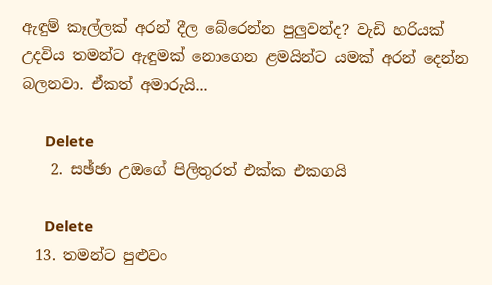ඇඳුම් කෑල්ලක් අරන් දීල බේරෙන්න පුලුවන්ද? වැඩි හරියක් උදවිය තමන්ට ඇඳුමක් නොගෙන ළමයින්ට යමක් අරන් දෙන්න බලනවා. ඒකත් අමාරුයි...

      Delete
    2. සඡ්ඡා උඔගේ පිලිතුරත් එක්ක එකගයි

      Delete
  13. තමන්ට පුළුවං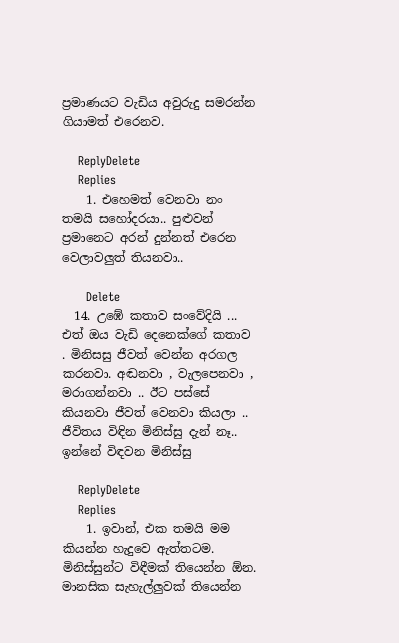ප්‍රමාණයට වැඩිය අවුරුදු සමරන්න ගියාමත් එරෙනව.

    ReplyDelete
    Replies
    1. එහෙමත් වෙනවා නං තමයි සහෝදරයා.. පුළුවන් ප්‍රමානෙට අරන් දුන්නත් එරෙන වෙලාවලුත් තියනවා..

      Delete
  14. උඹේ කතාව සංවේදියි ... එත් ඔය වැඩි දෙනෙක්ගේ කතාව . මිනිසසු ජීවත් වෙන්න අරගල කරනවා. අඬනවා , වැලපෙනවා , මරාගන්නවා .. ඊට පස්සේ කියනවා ජීවත් වෙනවා කියලා .. ජීවිතය විඳින මිනිස්සු දැන් නෑ.. ඉන්නේ විඳවන මිනිස්සු

    ReplyDelete
    Replies
    1. ඉවාන්, එක තමයි මම කියන්න හැදුවෙ ඇත්තටම. මිනිස්සුන්ට විඳීමක් තියෙන්න ඕන. මානසික සැහැල්ලුවක් තියෙන්න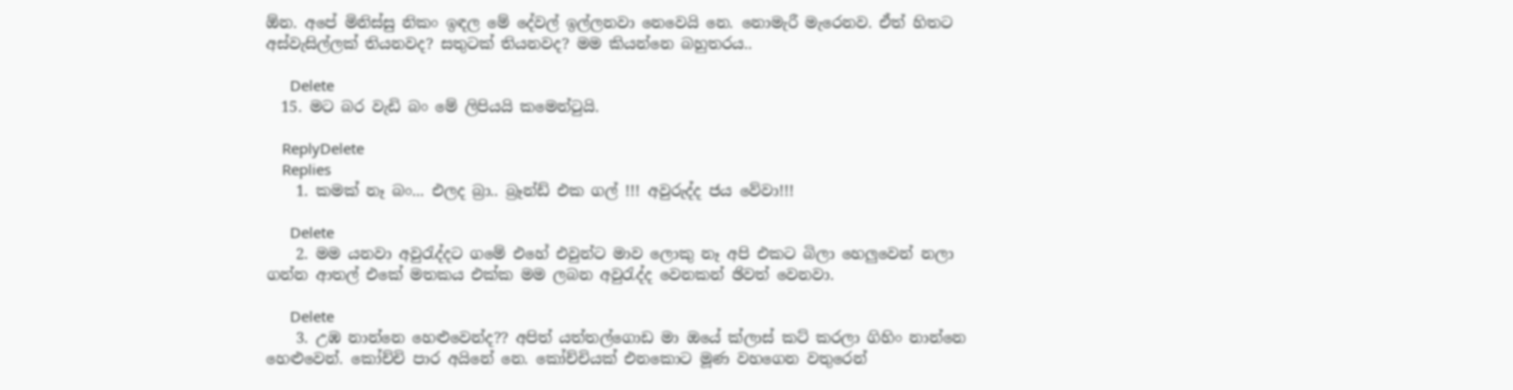ඕන. අපේ මිනිස්සු නිකං ඉඳල මේ දේවල් ඉල්ලනවා නෙවෙයි නෙ. නොමැරී මැරෙනව. ඒත් හිතට අස්වැසිල්ලක් තියනවද? සතුටක් තියනවද? මම කියන්නෙ බහුතරය..

      Delete
  15. මට බර වැඩි බං මේ ලිපියයි කමෙන්ටුයි.

    ReplyDelete
    Replies
    1. කමක් නෑ බං... එලද බ්‍රා.. බ්‍රෑන්ඩ් එක ගල් !!! අවුරුද්ද ජය වේවා!!!

      Delete
    2. මම යනවා අවුරැද්දට ගමේ එහේ එවුන්ට මාව ලොකු නෑ අපි එකට බිලා හෙලුවෙන් නලා ගන්න ආතල් එකේ මතකය එක්ක මම ලබන අවුරැද්ද වෙනකන් ඡිවත් වෙනවා.

      Delete
    3. උඹ නාන්නෙ හෙළුවෙන්ද?? අපිත් යත්තල්ගොඩ මා ඔයේ ක්ලාස් කට් කරලා ගිහිං නාන්නෙ හෙළුවෙන්. කෝච්චි පාර අයිනේ නෙ. කෝච්චියක් එනකොට මූණ වහගෙන වතුරෙන්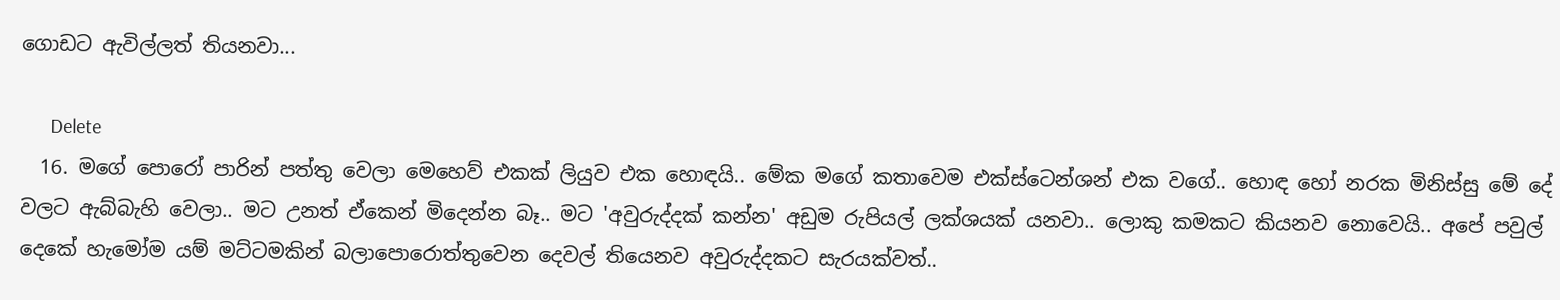ගොඩට ඇවිල්ලත් තියනවා...

      Delete
  16. මගේ පොරෝ පාරින් පත්තු වෙලා මෙහෙව් එකක් ලියුව එක හොඳයි.. මේක මගේ කතාවෙම එක්ස්ටෙන්ශන් එක වගේ.. හොඳ හෝ නරක මිනිස්සු මේ දේ වලට ඇබ්බැහි වෙලා.. මට උනත් ඒකෙන් මිදෙන්න බෑ.. මට 'අවුරුද්දක් කන්න' අඩුම රුපියල් ලක්ශයක් යනවා.. ලොකු කමකට කියනව නොවෙයි.. අපේ පවුල් දෙකේ හැමෝම යම් මට්ටමකින් බලාපොරොත්තුවෙන දෙවල් තියෙනව අවුරුද්දකට සැරයක්වත්..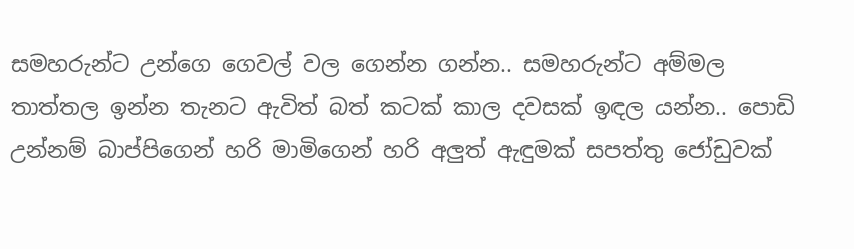සමහරුන්ට උන්ගෙ ගෙවල් වල ගෙන්න ගන්න.. සමහරුන්ට අම්මල තාත්තල ඉන්න තැනට ඇවිත් බත් කටක් කාල දවසක් ඉඳල යන්න.. පොඩි උන්නම් බාප්පිගෙන් හරි මාමිගෙන් හරි අලුත් ඇඳුමක් සපත්තු ජෝඩුවක්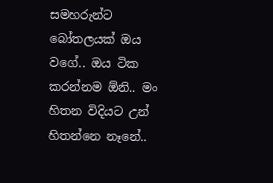සමහරුන්ට බෝතලයක් ඔය වගේ.. ඔය ටික කරන්නම ඕනි.. මං හිතන විදියට උන් හිතන්නෙ නෑනේ..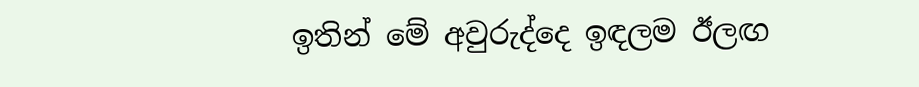ඉතින් මේ අවුරුද්දෙ ඉඳලම ඊලඟ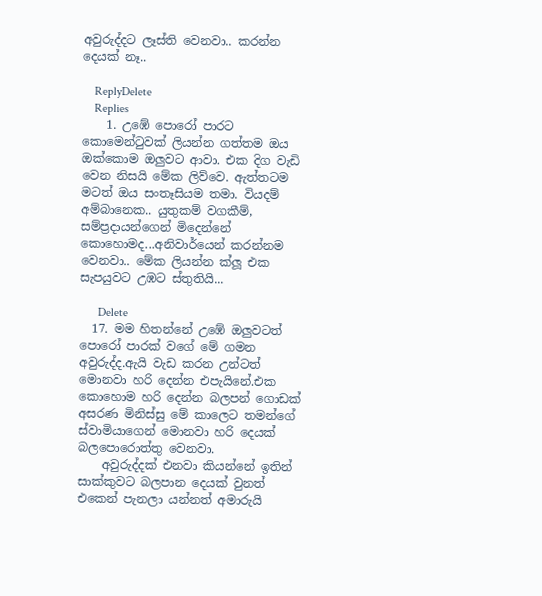අවුරුද්දට ලෑස්ති වෙනවා.. කරන්න දෙයක් නෑ..

    ReplyDelete
    Replies
    1. උඹේ පොරෝ පාරට කොමෙන්ටුවක් ලියන්න ගත්තම ඔය ඔක්කොම ඔලුවට ආවා. එක දිග වැඩි වෙන නිසයි මේක ලිව්වෙ. ඇත්තටම මටත් ඔය සංතෑසියම තමා. වියදම් අම්බානෙක.. යුතුකම් වගකීම්, සම්ප්‍රදායන්ගෙන් මිදෙන්නේ කොහොමද...අනිවාර්යෙන් කරන්නම වෙනවා.. මේක ලියන්න ක්ලූ එක සැපයුවට උඹට ස්තුතියි...

      Delete
  17. මම හිතන්නේ උඹේ ඔලුවටත් පොරෝ පාරක් වගේ මේ ගමන අවුරුද්ද.ඇයි වැඩ කරන උන්ටත් මොනවා හරි දෙන්න එපැයිනේ.එක කොහොම හරි දෙන්න බලපන් ගොඩක් අසරණ මිනිස්සු මේ කාලෙට තමන්ගේ ස්වාමියාගෙන් මොනවා හරි දෙයක් බලපොරොත්තු වෙනවා.
    අවුරුද්දක් එනවා කියන්නේ ඉතින් සාක්කුවට බලපාන දෙයක් වුනත් එකෙන් පැනලා යන්නත් අමාරුයි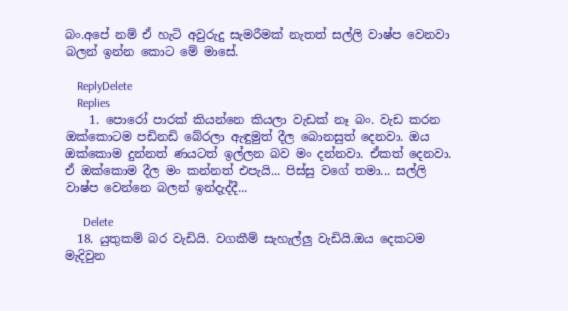බං.අපේ නම් ඒ හැටි අවුරුදු සැමරීමක් නැතත් සල්ලි වාෂ්ප වෙනවා බලන් ඉන්න කොට මේ මාසේ.

    ReplyDelete
    Replies
    1. පොරෝ පාරක් කියන්නෙ කියලා වැඩක් නෑ බං. වැඩ කරන ඔක්කොටම පඩිනඩි බේරලා ඇඳුමුත් දීල බොනසුත් දෙනවා. ඔය ඔක්කොම දුන්නත් ණයටත් ඉල්ලන බව මං දන්නවා. ඒකත් දෙනවා. ඒ ඔක්කොම දීල මං කන්නත් එපැයි... පිස්සු වගේ තමා... සල්ලි වාෂ්ප වෙන්නෙ බලන් ඉන්දැද්දී...

      Delete
  18. යුතුකම් බර වැඩියි. වගකීම් සැහැල්ලු වැඩියි.ඔය දෙකටම මැදිවුන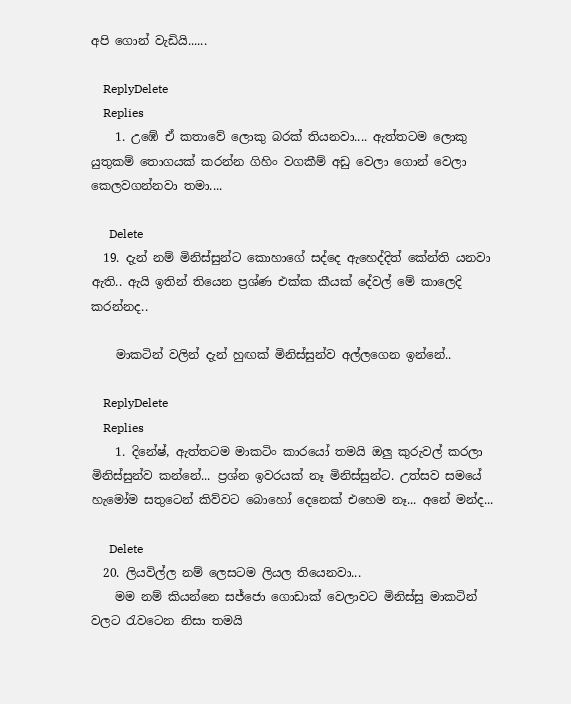අපි ගොන් වැඩියි......

    ReplyDelete
    Replies
    1. උඹේ ඒ කතාවේ ලොකු බරක් තියනවා.... ඇත්තටම ලොකු යුතුකම් තොගයක් කරන්න ගිහිං වගකීම් අඩු වෙලා ගොන් වෙලා කෙලවගන්නවා තමා....

      Delete
  19. දැන් නම් මිනිස්සුන්ට කොහාගේ සද්දෙ ඇහෙද්දිත් කේන්ති යනවා ඇති.. ඇයි ඉතින් තියෙන ප්‍රශ්ණ එක්ක කීයක් දේවල් මේ කාලෙදි කරන්නද..

    මාකටින් වලින් දැන් හුඟක් මිනිස්සුන්ව අල්ලගෙන ඉන්නේ..

    ReplyDelete
    Replies
    1. දිනේෂ්, ඇත්තටම මාකටිං කාරයෝ තමයි ඔලු කුරුවල් කරලා මිනිස්සුන්ව කන්නේ... ප්‍රශ්න ඉවරයක් නෑ මිනිස්සුන්ට. උත්සව සමයේ හැමෝම සතුටෙන් කිව්වට බොහෝ දෙනෙක් එහෙම නෑ... අනේ මන්ද...

      Delete
  20. ලියවිල්ල නම් ලෙසටම ලියල තියෙනවා...
    මම නම් කියන්නෙ සජ්ජො ගොඩාක් වෙලාවට මිනිස්සු මාකටින් වලට ‍රැවටෙන නිසා තමයි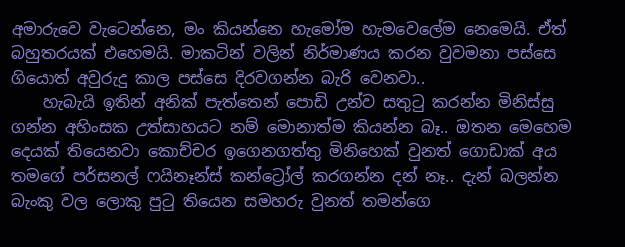අමාරුවෙ වැටෙන්නෙ, මං කියන්නෙ හැමෝම හැමවෙලේම නෙමෙයි. ඒත් බහුතරයක් එහෙමයි. මාකටින් වලින් නිර්මාණය කරන වුවමනා පස්සෙ ගියොත් අවුරුදු කාල පස්සෙ දිරවගන්න බැරි වෙනවා..
    හැබැයි ඉතින් අනික් පැත්තෙන් පොඩි උන්ව සතු‍ටු කරන්න මිනිස්සු ගන්න අහිංසක උත්සාහයට නම් මොනාත්ම කියන්න බෑ.. ඔතන මෙහෙම දෙයක් තියෙනවා කොච්චර ඉගෙනගත්තු මිනිහෙක් වුනත් ගොඩාක් අය තමගේ පර්සනල් ෆයිනෑන්ස් කන්ට්‍රෝල් කරගන්න දන් නෑ.. දැන් බලන්න බැංකු වල ලොකු පු‍ටු තියෙන සමහරු වුනත් තමන්ගෙ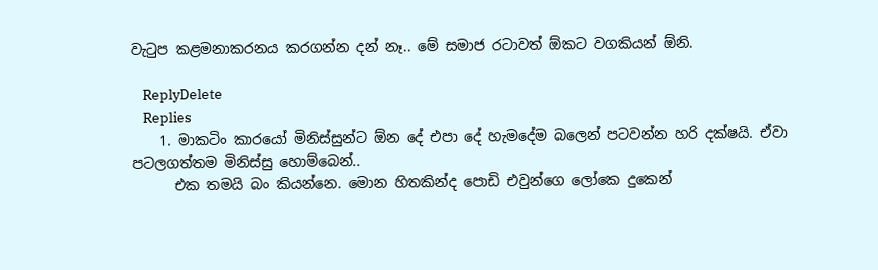වැ‍ටුප කළමනාකරනය කරගන්න දන් නෑ.. මේ සමාජ රටාවත් ඕකට වගකියන් ඕනි.

    ReplyDelete
    Replies
    1. මාකටිං කාරයෝ මිනිස්සුන්ට ඕන දේ එපා දේ හැමදේම බලෙන් පටවන්න හරි දක්ෂයි. ඒවා පටලගත්තම මිනිස්සු හොම්බෙන්..
      එක තමයි බං කියන්නෙ. මොන හිතකින්ද පොඩි එවුන්ගෙ ලෝකෙ දුකෙන්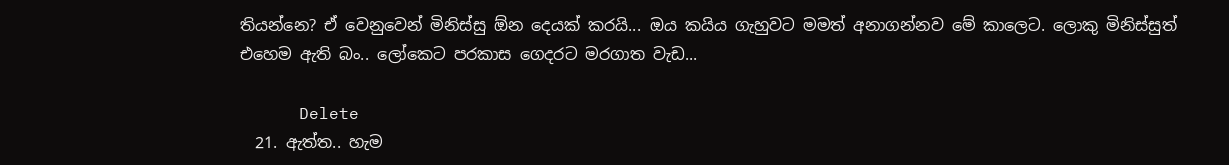තියන්නෙ? ඒ වෙනුවෙන් මිනිස්සු ඕන දෙයක් කරයි... ඔය කයිය ගැහුවට මමත් අනාගන්නව මේ කාලෙට. ලොකු මිනිස්සුත් එහෙම ඇති බං.. ලෝකෙට පරකාස ගෙදරට මරගාත වැඩ...

      Delete
  21. ඇත්ත.. හැම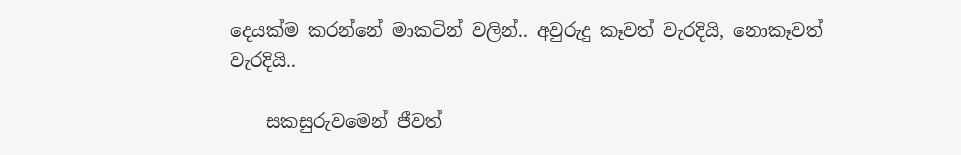දෙයක්ම කරන්නේ මාකටින් වලින්.. අවුරුදු කෑවත් වැරදියි, නොකෑවත් වැරදියි..

    සකසුරුවමෙන් ජීවත්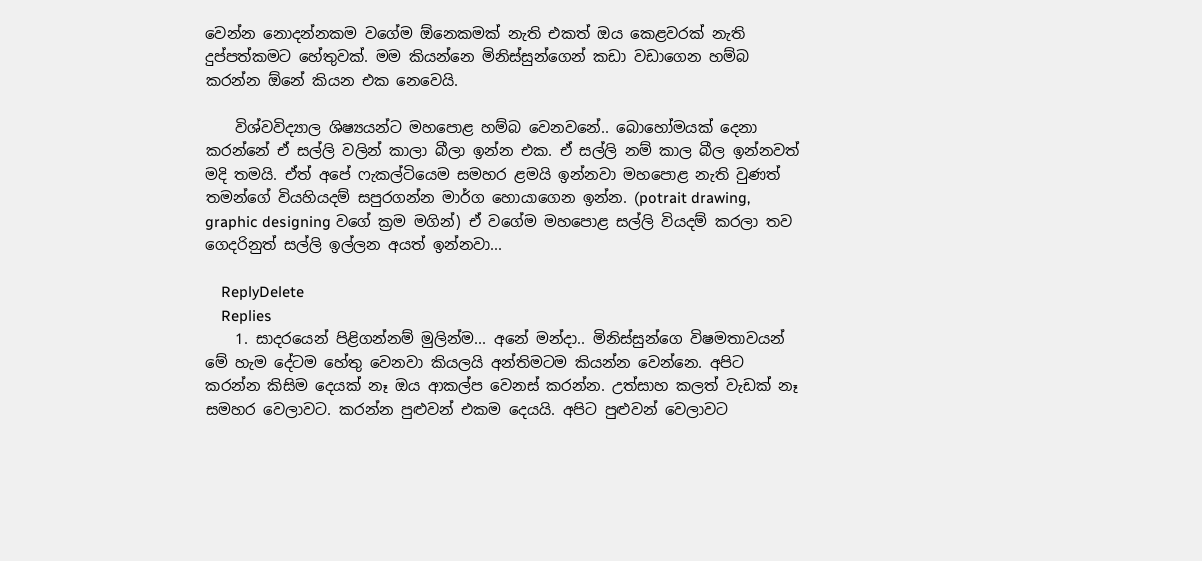වෙන්න නොදන්නකම වගේම ඕනෙකමක් නැති එකත් ඔය කෙළවරක් නැති දුප්පත්කමට හේතුවක්. මම කියන්නෙ මිනිස්සුන්ගෙන් කඩා වඩාගෙන හම්බ කරන්න ඕනේ කියන එක නෙවෙයි.

    විශ්වවිද්‍යාල ශිෂ්‍යයන්ට මහපොළ හම්බ වෙනවනේ.. බොහෝමයක් දෙනා කරන්නේ ඒ සල්ලි වලින් කාලා බීලා ඉන්න එක. ඒ සල්ලි නම් කාල බීල ඉන්නවත් මදි තමයි. ඒත් අපේ ෆැකල්ටියෙම සමහර ළමයි ඉන්නවා මහපොළ නැති වුණත් තමන්ගේ වියහියදම් සපුරගන්න මාර්ග හොයාගෙන ඉන්න. (potrait drawing, graphic designing වගේ ක්‍රම මගින්) ඒ වගේම මහපොළ සල්ලි වියදම් කරලා තව ගෙදරිනුත් සල්ලි ඉල්ලන අයත් ඉන්නවා...

    ReplyDelete
    Replies
    1. සාදරයෙන් පිළිගන්නම් මුලින්ම... අනේ මන්දා.. මිනිස්සුන්ගෙ විෂමතාවයන් මේ හැම දේටම හේතු වෙනවා කියලයි අන්තිමටම කියන්න වෙන්නෙ. අපිට කරන්න කිසිම දෙයක් නෑ ඔය ආකල්ප වෙනස් කරන්න. උත්සාහ කලත් වැඩක් නෑ සමහර වෙලාවට. කරන්න පුළුවන් එකම දෙයයි. අපිට පුළුවන් වෙලාවට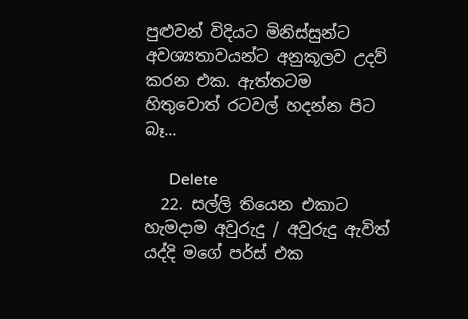පුළුවන් විදියට මිනිස්සුන්ට අවශ්‍යතාවයන්ට අනුකූලව උදව් කරන එක. ඇත්තටම හිතුවොත් රටවල් හදන්න පිට බෑ...

      Delete
  22. සල්ලි තියෙන එකාට හැමදාම අවුරුදු / අවුරුදු ඇවිත් යද්දි මගේ පර්ස් එක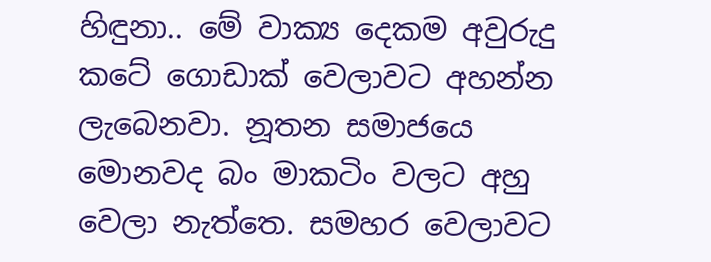හිඳුනා.. මේ වාක්‍ය දෙකම අවුරුදු කටේ ගොඩාක් වෙලාවට අහන්න ලැබෙනවා. නූතන සමාජයෙ මොනවද බං මාකටිං වලට අහු වෙලා නැත්තෙ. සමහර වෙලාවට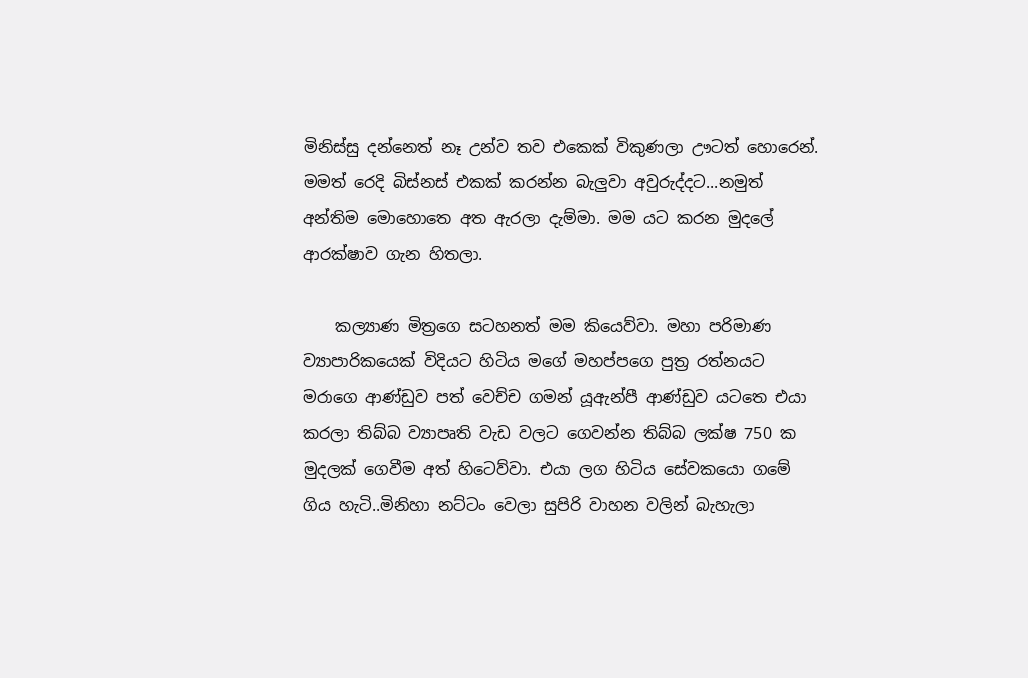මිනිස්සු දන්නෙත් නෑ උන්ව තව එකෙක් විකුණලා ඌටත් හොරෙන්. මමත් රෙදි බිස්නස් එකක් කරන්න බැලුවා අවුරුද්දට...නමුත් අන්තිම මොහොතෙ අත ඇරලා දැම්මා. මම යට කරන මුදලේ ආරක්ෂාව ගැන හිතලා.

    කල්‍යාණ මිත්‍රගෙ සටහනත් මම කියෙව්වා. මහා පරිමාණ ව්‍යාපාරිකයෙක් විදියට හිටිය මගේ මහප්පගෙ පුත්‍ර රත්නයට මරාගෙ ආණ්ඩුව පත් වෙච්ච ගමන් යූඇන්පී ආණ්ඩුව යටතෙ එයා කරලා තිබ්බ ව්‍යාපෘති වැඩ වලට ගෙවන්න තිබ්බ ලක්ෂ 750 ක මුදලක් ගෙවීම අත් හිටෙව්වා. එයා ලග හිටිය සේවකයො ගමේ ගිය හැටි..මිනිහා නට්ටං වෙලා සුපිරි වාහන වලින් බැහැලා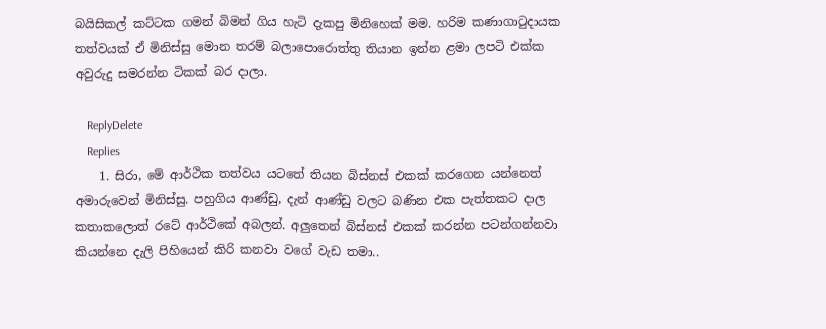බයිසිකල් කට්‍ටක ගමන් බිමන් ගිය හැටි දැකපු මිනිහෙක් මම. හරිම කණාගාටුදායක තත්වයක් ඒ මිනිස්සු මොන තරම් බලාපොරොත්තු තියාන ඉන්න ළමා ලපටි එක්ක අවුරුදු සමරන්න ටිකක් බර දාලා.

    ReplyDelete
    Replies
    1. සිරා, මේ ආර්ථික තත්වය යටතේ තියන බිස්නස් එකක් කරගෙන යන්නෙත් අමාරුවෙන් මිනිස්සු. පහුගිය ආණ්ඩු, දැන් ආණ්ඩු වලට බණින එක පැත්තකට දාල කතාකලොත් රටේ ආර්ථිකේ අබලන්. අලුතෙන් බිස්නස් එකක් කරන්න පටන්ගන්නවා කියන්නෙ දැලි පිහියෙන් කිරි කනවා වගේ වැඩ තමා..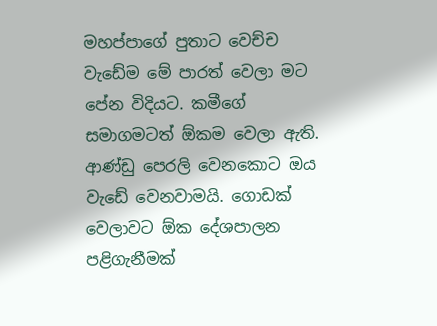මහප්පාගේ පුතාට වෙච්ච වැඩේම මේ පාරත් වෙලා මට පේන විදියට. කමීගේ සමාගමටත් ඕකම වෙලා ඇති. ආණ්ඩු පෙරලි වෙනකොට ඔය වැඩේ වෙනවාමයි. ගොඩක් වෙලාවට ඕක දේශපාලන පළිගැනීමක්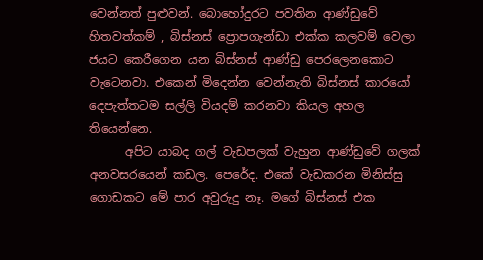වෙන්නත් පුළුවන්. බොහෝදුරට පවතින ආණ්ඩුවේ හිතවත්කම් , බිස්නස් ප්‍රොපගැන්ඩා එක්ක කලවම් වෙලා ජයට කෙරීගෙන යන බිස්නස් ආණ්ඩු පෙරලෙනකොට වැටෙනවා. එකෙන් මිදෙන්න වෙන්නැති බිස්නස් කාරයෝ දෙපැත්තටම සල්ලි වියදම් කරනවා කියල අහල තියෙන්නෙ.
      අපිට යාබද ගල් වැඩපලක් වැහුන ආණ්ඩුවේ ගලක් අනවසරයෙන් කඩල. පෙරේද. එකේ වැඩකරන මිනිස්සු ගොඩකට මේ පාර අවුරුදු නෑ. මගේ බිස්නස් එක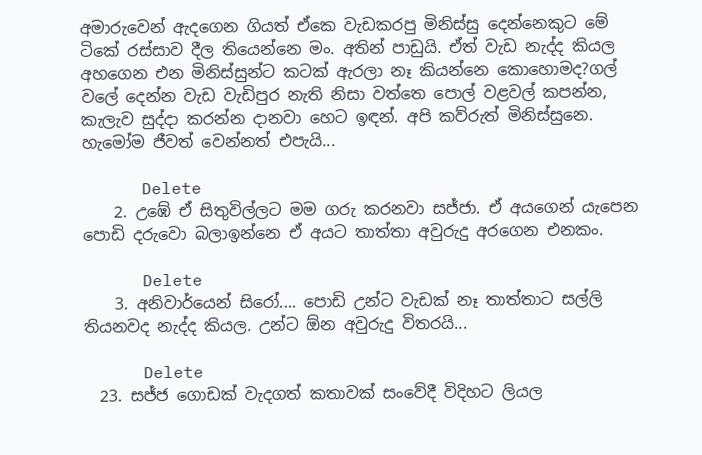අමාරුවෙන් ඇදගෙන ගියත් ඒකෙ වැඩකරපු මිනිස්සු දෙන්නෙකුට මේ ටිකේ රස්සාව දීල තියෙන්නෙ මං. අතින් පාඩුයි. ඒත් වැඩ නැද්ද කියල අහගෙන එන මිනිස්සුන්ට කටක් ඇරලා නෑ කියන්නෙ කොහොමද?ගල් වලේ දෙන්න වැඩ වැඩිපුර නැති නිසා වත්තෙ පොල් වළවල් කපන්න, කැලැව සුද්දා කරන්න දානවා හෙට ඉඳන්. අපි කව්රුත් මිනිස්සුනෙ. හැමෝම ජීවත් වෙන්නත් එපැයි...

      Delete
    2. උඹේ ඒ සිතුවිල්ලට මම ගරු කරනවා සජ්ජා. ඒ අයගෙන් යැපෙන පොඩි දරුවො බලාඉන්නෙ ඒ අයට තාත්තා අවුරුදු අරගෙන එනකං.

      Delete
    3. අනිවාර්යෙන් සිරෝ.... පොඩි උන්ට වැඩක් නෑ තාත්තාට සල්ලි තියනවද නැද්ද කියල. උන්ට ඕන අවුරුදු විතරයි...

      Delete
  23. සජ්ජ ගොඩක් වැදගත් කතාවක් සංවේදී විදිහට ලියල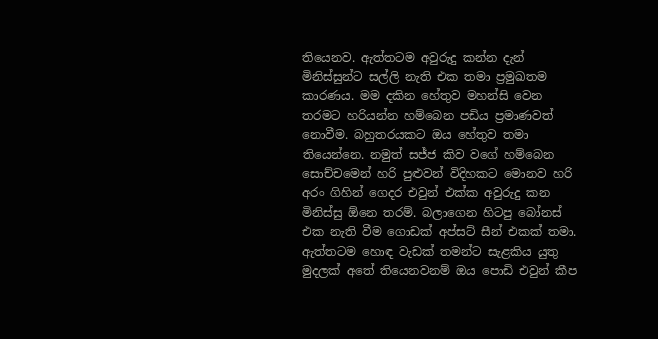තියෙනව. ඇත්තටම අවුරුදු කන්න දැන් මිනිස්සුන්ට සල්ලි නැති එක තමා ප්‍රමුඛතම කාරණය. මම දකින හේතුව මහන්සි වෙන තරමට හරියන්න හම්බෙන පඩිය ප්‍රමාණවත් නොවීම. බහුතරයකට ඔය හේතුව තමා තියෙන්නෙ. නමුත් සජ්ජ කිව වගේ හම්බෙන සොච්චමෙන් හරි පුළුවන් විදිහකට මොනව හරි අරං ගිහින් ගෙදර එවුන් එක්ක අවුරුදු කන මිනිස්සු ඕනෙ තරම්. බලාගෙන හිටපු බෝනස් එක නැති වීම ගොඩක් අප්සට් සීන් එකක් තමා. ඇත්තටම හොඳ වැඩක් තමන්ට සැළකිය යුතු මුදලක් අතේ තියෙනවනම් ඔය පොඩි එවුන් කීප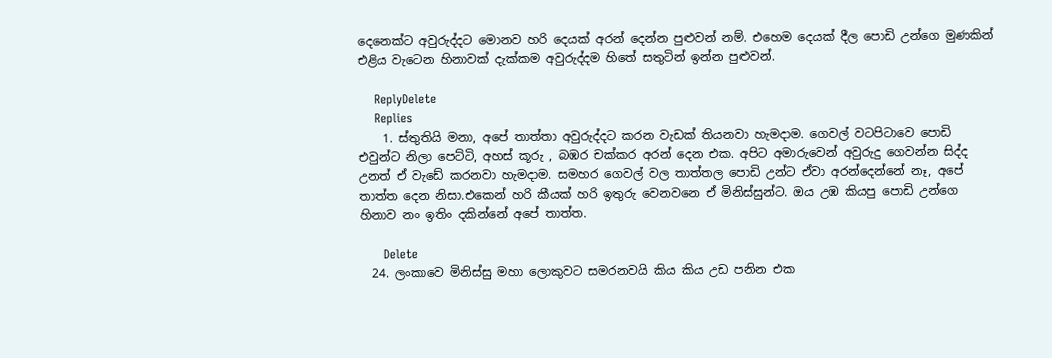දෙනෙක්ට අවුරුද්දට මොනව හරි දෙයක් අරන් දෙන්න පුළුවන් නම්. එහෙම දෙයක් දීල පොඩි උන්ගෙ මුණකින් එළිය වැටෙන හිනාවක් දැක්කම අවුරුද්දම හිතේ සතුටින් ඉන්න පුළුවන්.

    ReplyDelete
    Replies
    1. ස්තුතියි මනා, අපේ තාත්තා අවුරුද්දට කරන වැඩක් තියනවා හැමදාම. ගෙවල් වටපිටාවෙ පොඩි එවුන්ට නිලා පෙට්ටි, අහස් කූරු , බඹර චක්කර අරන් දෙන එක. අපිට අමාරුවෙන් අවුරුදු ගෙවන්න සිද්ද උනත් ඒ වැඩේ කරනවා හැමදාම. සමහර ගෙවල් වල තාත්තල පොඩි උන්ට ඒවා අරන්දෙන්නේ නෑ, අපේ තාත්ත දෙන නිසා.එකෙන් හරි කීයක් හරි ඉතුරු වෙනවනෙ ඒ මිනිස්සුන්ට. ඔය උඹ කියපු පොඩි උන්ගෙ හිනාව නං ඉතිං දකින්නේ අපේ තාත්ත.

      Delete
  24. ලංකාවෙ මිනිස්සු මහා ලොකුවට සමරනවයි කිය කිය උඩ පනින එක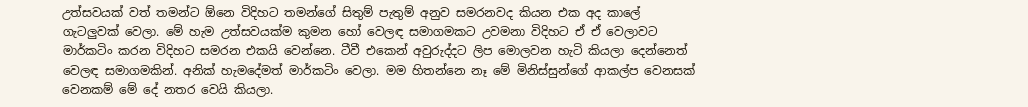උත්සවයක් වත් තමන්ට ඕනෙ විදිහට තමන්ගේ සිතුම් පැතුම් අනුව සමරනවද කියන එක අද කාලේ ගැටලුවක් වෙලා. මේ හැම උත්සවයක්ම කුමන හෝ වෙලඳ සමාගමකට උවමනා විදිහට ඒ ඒ වෙලාවට මාර්කටිං කරන විදිහට සමරන එකයි වෙන්නෙ. ටීවී එකෙන් අවුරුද්දට ලිප මොලවන හැටි කියලා දෙන්නෙත් වෙලඳ සමාගමකින්. අනික් හැමදේමත් මාර්කටිං වෙලා. මම හිතන්නෙ නෑ මේ මිනිස්සුන්ගේ ආකල්ප වෙනසක් වෙනකම් මේ දේ නතර වෙයි කියලා.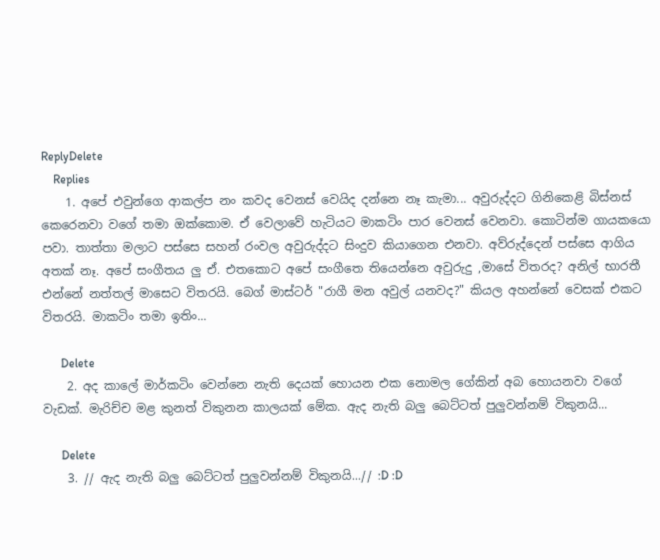ReplyDelete
    Replies
    1. අපේ එවුන්ගෙ ආකල්ප නං කවද වෙනස් වෙයිද දන්නෙ නෑ කැමා... අවුරුද්දට ගිනිකෙළි බිස්නස් කෙරෙනවා වගේ තමා ඔක්කොම. ඒ වෙලාවේ හැටියට මාකටිං පාර වෙනස් වෙනවා. කොටින්ම ගායකයො පවා. තාත්තා මලාට පස්සෙ සහන් රංවල අවුරුද්දට සිංදුව කියාගෙන එනවා. අව්රුද්දෙන් පස්සෙ ආගිය අතක් නෑ. අපේ සංගීතය ලු ඒ. එතකොට අපේ සංගීතෙ තියෙන්නෙ අවුරුදු ,මාසේ විතරද? අනිල් භාරතී එන්නේ නත්තල් මාසෙට විතරයි. බෙග් මාස්ටර් "රාගී මන අවුල් යනවද?" කියල අහන්නේ වෙසක් එකට විතරයි. මාකටිං තමා ඉතිං...

      Delete
    2. අද කාලේ මාර්කටිං වෙන්නෙ නැති දෙයක් හොයන එක නොමල ගේකින් අබ හොයනවා වගේ වැඩක්. මැරිච්ච මළ කුනත් විකුනන කාලයක් මේක. ඇද නැති බලු බෙට්ටත් පුලුවන්නම් විකුනයි...

      Delete
    3. // ඇද නැති බලු බෙට්ටත් පුලුවන්නම් විකුනයි...// :D :D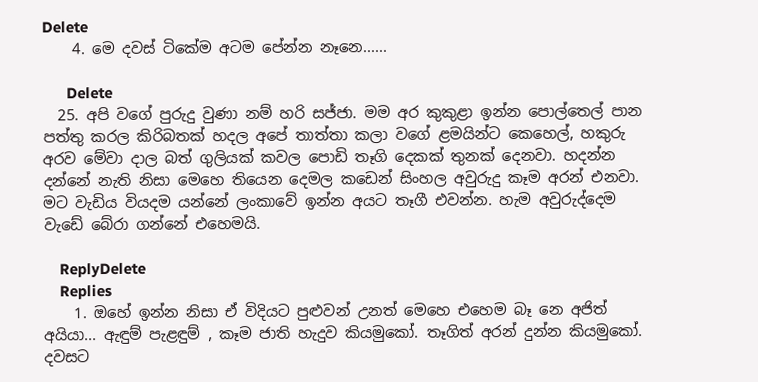Delete
    4. මෙ දවස් ටිකේම අටම පේන්න නෑනෙ......

      Delete
  25. අපි වගේ පුරුදු වුණා නම් හරි සජ්ජා. මම අර කුකුළා ඉන්න පොල්තෙල් පාන පත්තු කරල කිරිබතක් හදල අපේ තාත්තා කලා වගේ ළමයින්ට කෙහෙල්, හකුරු අරව මේවා දාල බත් ගුලියක් කවල පොඩි තෑගි දෙකක් තුනක් දෙනවා. හදන්න දන්නේ නැති නිසා මෙහෙ තියෙන දෙමල කඩෙන් සිංහල අවුරුදු කෑම අරන් එනවා. මට වැඩිය වියදම යන්නේ ලංකාවේ ඉන්න අයට තෑගී එවන්න. හැම අවුරුද්දෙම වැඩේ බේරා ගන්නේ එහෙමයි.

    ReplyDelete
    Replies
    1. ඔහේ ඉන්න නිසා ඒ විදියට පුළුවන් උනත් මෙහෙ එහෙම බෑ නෙ අජිත් අයියා... ඇඳුම් පැළඳුම් , කෑම ජාති හැදුව කියමුකෝ. තෑගිත් අරන් දුන්න කියමුකෝ. දවසට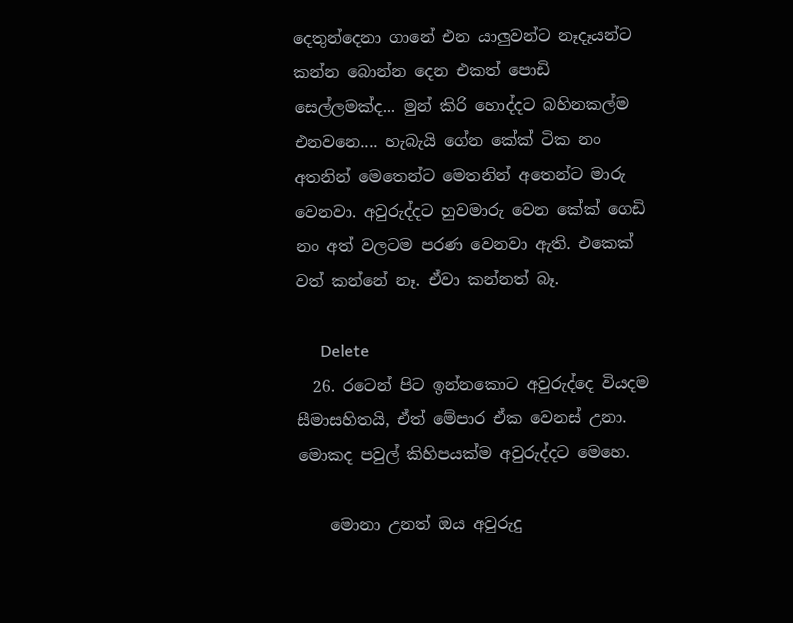දෙතුන්දෙනා ගානේ එන යාලුවන්ට නෑදෑයන්ට කන්න බොන්න දෙන එකත් පොඩි සෙල්ලමක්ද... මුන් කිරි හොද්දට බහිනකල්ම එනවනෙ.... හැබැයි ගේන කේක් ටික නං අතනින් මෙතෙන්ට මෙතනින් අතෙන්ට මාරු වෙනවා. අවුරුද්දට හුවමාරු වෙන කේක් ගෙඩි නං අත් වලටම පරණ වෙනවා ඇති. එකෙක් වත් කන්නේ නෑ. ඒවා කන්නත් බෑ.

      Delete
  26. රටෙන් පිට ඉන්නකොට අවුරුද්දෙ වියදම සීමාසහිතයි, ඒත් මේපාර ඒක වෙනස් උනා. මොකද පවුල් කිහිපයක්ම අවුරුද්දට මෙහෙ.

    මොනා උනත් ඔය අවුරුදු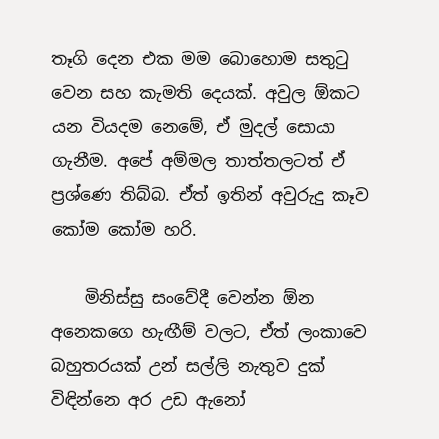තෑගි දෙන එක මම බොහොම සතුටු වෙන සහ කැමති දෙයක්. අවුල ඕකට යන වියදම නෙමේ, ඒ මුදල් සොයා ගැනීම. අපේ අම්මල තාත්තලටත් ඒ ප්‍රශ්ණෙ තිබ්බ. ඒත් ඉතින් අවුරුදු කෑව කෝම කෝම හරි.

    මිනිස්සු සංවේදී වෙන්න ඕන අනෙකගෙ හැඟීම් වලට, ඒත් ලංකාවෙ බහුතරයක් උන් සල්ලි නැතුව දුක් විඳින්නෙ අර උඩ ඇනෝ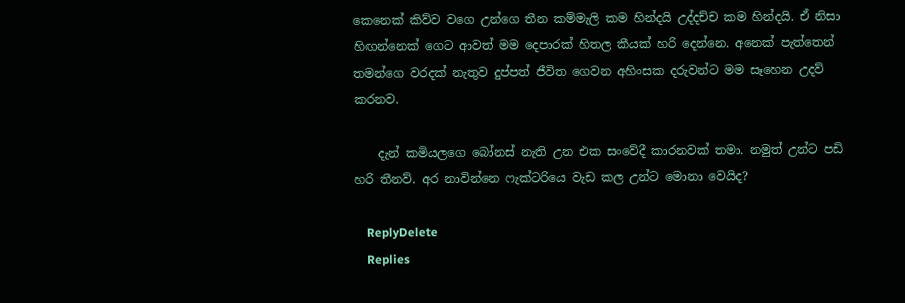කෙනෙක් කිව්ව වගෙ උන්ගෙ තීන කම්මැලි කම හින්දයි උද්දච්ච කම හින්දයි. ඒ නිසා හිඟන්නෙක් ගෙට ආවත් මම දෙපාරක් හිතල කීයක් හරි දෙන්නෙ. අනෙක් පැත්තෙන් තමන්ගෙ වරදක් නැතුව දුප්පත් ජීවිත ගෙවන අහිංසක දරුවන්ට මම සෑහෙන උදව් කරනව.

    දැන් කමියලගෙ බෝනස් නැති උන එක සංවේදී කාරනවක් තමා. නමුත් උන්ට පඩි හරි තීනව්. අර නාවින්නෙ ෆැක්ටරියෙ වැඩ කල උන්ට මොනා වෙයිද?

    ReplyDelete
    Replies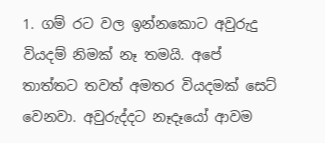1. ගම් රට වල ඉන්නකොට අවුරුදු වියදම් නිමක් නෑ තමයි. අපේ තාත්තට තවත් අමතර වියදමක් සෙට් වෙනවා. අවුරුද්දට නෑදෑයෝ ආවම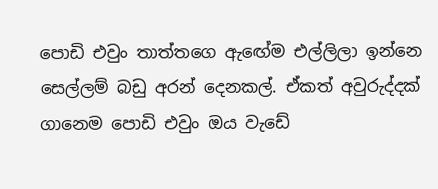පොඩි එවුං තාත්තගෙ ඇඟේම එල්ලිලා ඉන්නෙ සෙල්ලම් බඩු අරන් දෙනකල්. ඒකත් අවුරුද්දක් ගානෙම පොඩි එවුං ඔය වැඩේ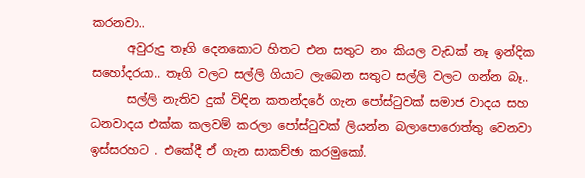කරනවා..
      අවුරුදු තෑගි දෙනකොට හිතට එන සතුට නං කියල වැඩක් නෑ ඉන්දික සහෝදරයා.. තෑගි වලට සල්ලි ගියාට ලැබෙන සතුට සල්ලි වලට ගන්න බෑ..
      සල්ලි නැතිව දුක් විඳින කතන්දරේ ගැන පෝස්ටුවක් සමාජ වාදය සහ ධනවාදය එක්ක කලවම් කරලා පෝස්ටුවක් ලියන්න බලාපොරොත්තු වෙනවා ඉස්සරහට . එකේදී ඒ ගැන සාකච්ඡා කරමුකෝ.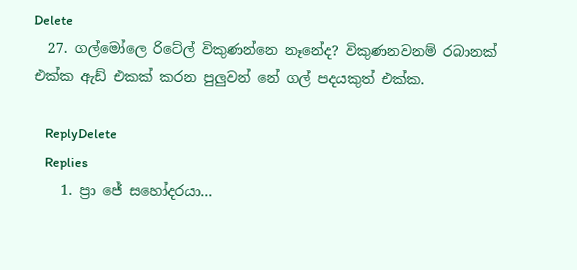Delete
  27. ගල්මෝලෙ රිටේල් විකුණන්නෙ නෑනේද? විකුණනවනම් රබානක් එක්ක ඇඩ් එකක් කරන පුලුවන් නේ ගල් පදයකුත් එක්ක.

    ReplyDelete
    Replies
    1. ප්‍රා ජේ සහෝදරයා...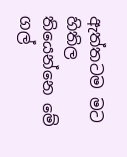ඇත්තටම මට හිතිල තියෙන්නෙ මේ ගල්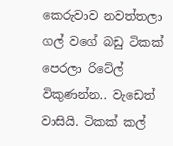කෙරුවාව නවත්තලා ගල් වගේ බඩු ටිකක් පෙරලා රිටේල් විකුණන්න.. වැඩෙත් වාසියි. ටිකක් කල්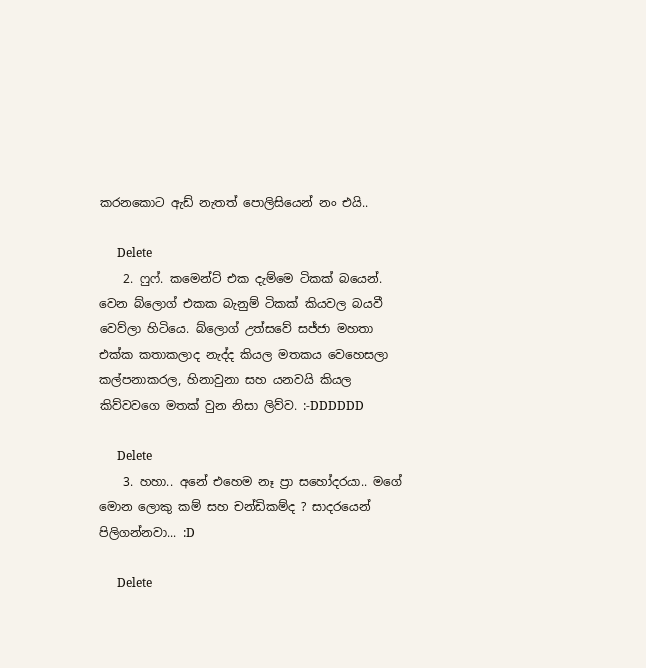කරනකොට ඇඩ් නැතත් පොලිසියෙන් නං එයි..

      Delete
    2. ෆුෆ්. කමෙන්ට් එක දැම්මෙ ටිකක් බයෙන්. වෙන බ්ලොග් එකක බැනුම් ටිකක් කියවල බයවී වෙව්ලා හිටියෙ. බ්ලොග් උත්සවේ සජ්ජා මහතා එක්ක කතාකලාද නැද්ද කියල මතකය වෙහෙසලා කල්පනාකරල, හිනාවුනා සහ යනවයි කියල කිව්වවගෙ මතක් වුන නිසා ලිව්ව. :-DDDDDD

      Delete
    3. හහා.. අනේ එහෙම නෑ ප්‍රා සහෝදරයා.. මගේ මොන ලොකු කම් සහ චන්ඩිකම්ද ? සාදරයෙන් පිලිගන්නවා... :D

      Delete